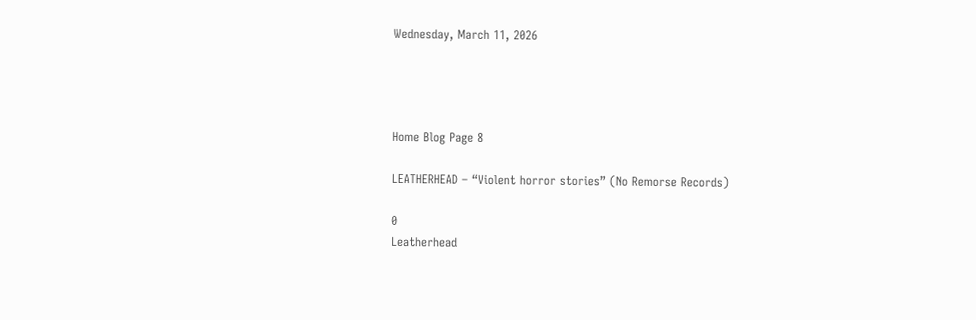Wednesday, March 11, 2026




Home Blog Page 8

LEATHERHEAD – “Violent horror stories” (No Remorse Records)

0
Leatherhead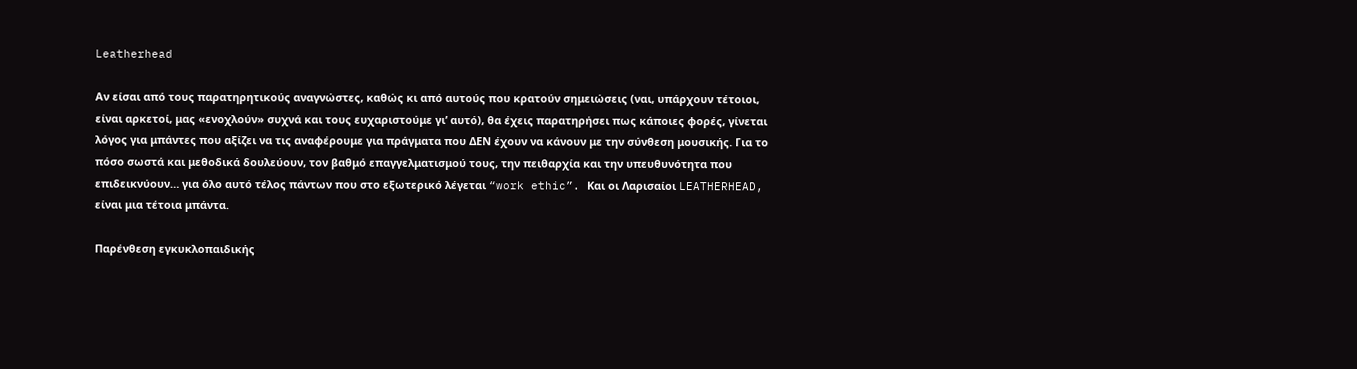Leatherhead

Αν είσαι από τους παρατηρητικούς αναγνώστες, καθώς κι από αυτούς που κρατούν σημειώσεις (ναι, υπάρχουν τέτοιοι, είναι αρκετοί, μας «ενοχλούν» συχνά και τους ευχαριστούμε γι’ αυτό), θα έχεις παρατηρήσει πως κάποιες φορές, γίνεται λόγος για μπάντες που αξίζει να τις αναφέρουμε για πράγματα που ΔΕΝ έχουν να κάνουν με την σύνθεση μουσικής. Για το πόσο σωστά και μεθοδικά δουλεύουν, τον βαθμό επαγγελματισμού τους, την πειθαρχία και την υπευθυνότητα που επιδεικνύουν… για όλο αυτό τέλος πάντων που στο εξωτερικό λέγεται “work ethic”. Και οι Λαρισαίοι LEATHERHEAD, είναι μια τέτοια μπάντα.

Παρένθεση εγκυκλοπαιδικής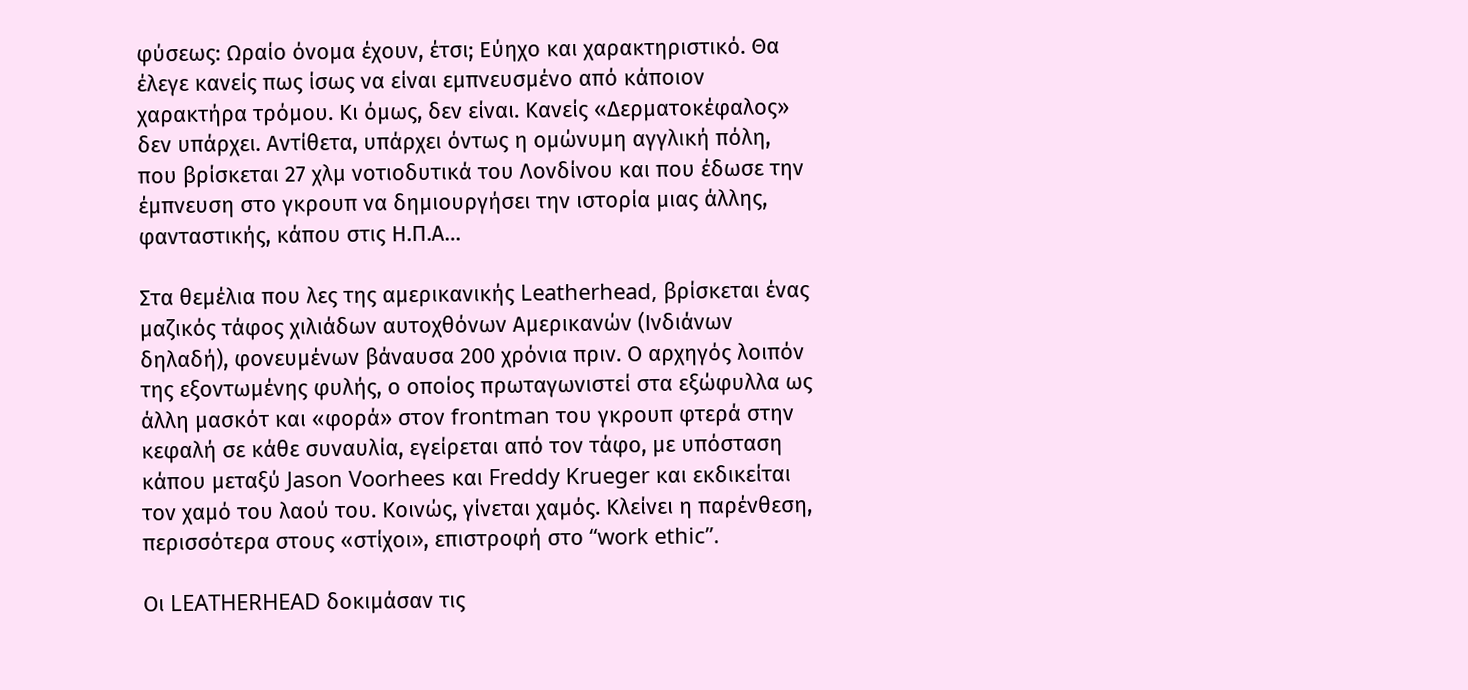φύσεως: Ωραίο όνομα έχουν, έτσι; Εύηχο και χαρακτηριστικό. Θα έλεγε κανείς πως ίσως να είναι εμπνευσμένο από κάποιον χαρακτήρα τρόμου. Κι όμως, δεν είναι. Κανείς «Δερματοκέφαλος» δεν υπάρχει. Αντίθετα, υπάρχει όντως η ομώνυμη αγγλική πόλη, που βρίσκεται 27 χλμ νοτιοδυτικά του Λονδίνου και που έδωσε την έμπνευση στο γκρουπ να δημιουργήσει την ιστορία μιας άλλης, φανταστικής, κάπου στις Η.Π.Α…

Στα θεμέλια που λες της αμερικανικής Leatherhead, βρίσκεται ένας μαζικός τάφος χιλιάδων αυτοχθόνων Αμερικανών (Ινδιάνων δηλαδή), φονευμένων βάναυσα 200 χρόνια πριν. Ο αρχηγός λοιπόν της εξοντωμένης φυλής, ο οποίος πρωταγωνιστεί στα εξώφυλλα ως άλλη μασκότ και «φορά» στον frontman του γκρουπ φτερά στην κεφαλή σε κάθε συναυλία, εγείρεται από τον τάφο, με υπόσταση κάπου μεταξύ Jason Voorhees και Freddy Krueger και εκδικείται τον χαμό του λαού του. Κοινώς, γίνεται χαμός. Κλείνει η παρένθεση, περισσότερα στους «στίχοι», επιστροφή στο “work ethic”.

Οι LEATHERHEAD δοκιμάσαν τις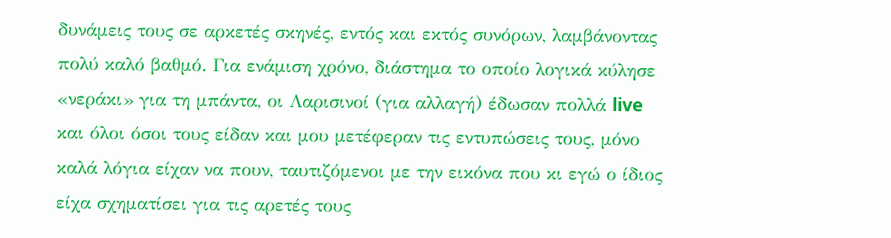δυνάμεις τους σε αρκετές σκηνές, εντός και εκτός συνόρων, λαμβάνοντας πολύ καλό βαθμό. Για ενάμιση χρόνο, διάστημα το οποίο λογικά κύλησε «νεράκι» για τη μπάντα, οι Λαρισινοί (για αλλαγή) έδωσαν πολλά live και όλοι όσοι τους είδαν και μου μετέφεραν τις εντυπώσεις τους, μόνο καλά λόγια είχαν να πουν, ταυτιζόμενοι με την εικόνα που κι εγώ ο ίδιος είχα σχηματίσει για τις αρετές τους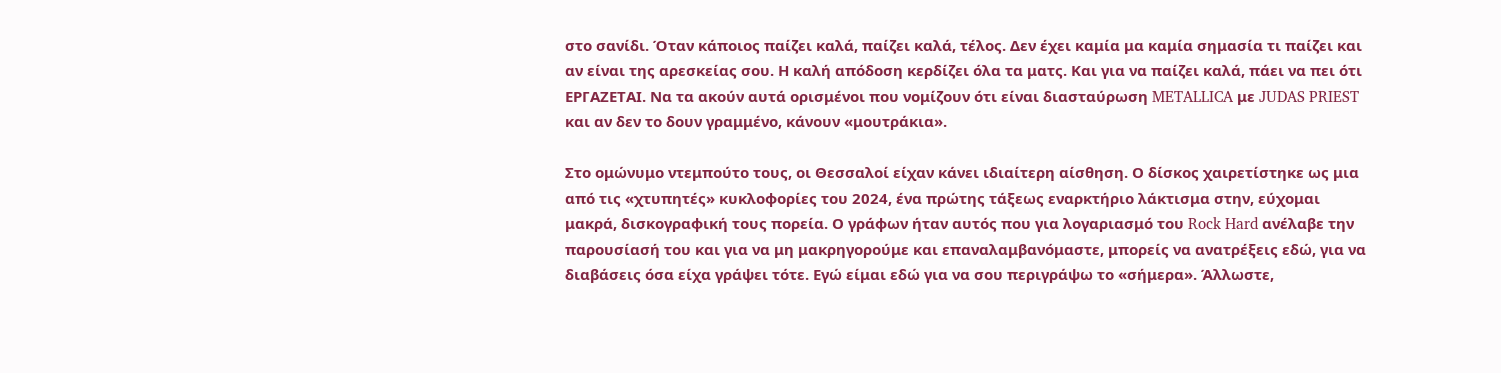στο σανίδι. Όταν κάποιος παίζει καλά, παίζει καλά, τέλος. Δεν έχει καμία μα καμία σημασία τι παίζει και αν είναι της αρεσκείας σου. Η καλή απόδοση κερδίζει όλα τα ματς. Και για να παίζει καλά, πάει να πει ότι ΕΡΓΑΖΕΤΑΙ. Να τα ακούν αυτά ορισμένοι που νομίζουν ότι είναι διασταύρωση METALLICA με JUDAS PRIEST και αν δεν το δουν γραμμένο, κάνουν «μουτράκια».

Στο ομώνυμο ντεμπούτο τους, οι Θεσσαλοί είχαν κάνει ιδιαίτερη αίσθηση. Ο δίσκος χαιρετίστηκε ως μια από τις «χτυπητές» κυκλοφορίες του 2024, ένα πρώτης τάξεως εναρκτήριο λάκτισμα στην, εύχομαι μακρά, δισκογραφική τους πορεία. Ο γράφων ήταν αυτός που για λογαριασμό του Rock Hard ανέλαβε την παρουσίασή του και για να μη μακρηγορούμε και επαναλαμβανόμαστε, μπορείς να ανατρέξεις εδώ, για να διαβάσεις όσα είχα γράψει τότε. Εγώ είμαι εδώ για να σου περιγράψω το «σήμερα». Άλλωστε,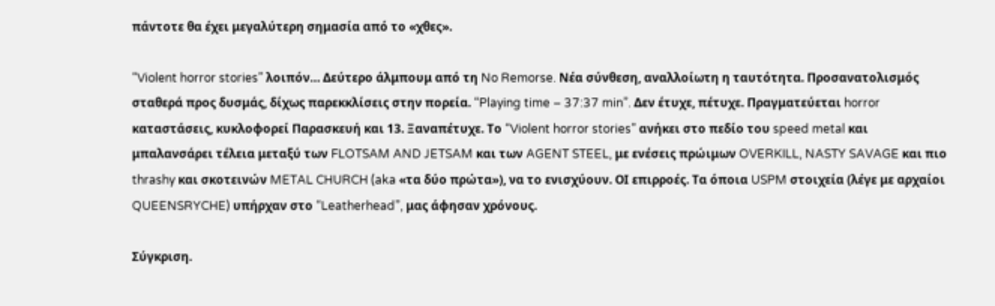πάντοτε θα έχει μεγαλύτερη σημασία από το «χθες».

“Violent horror stories” λοιπόν… Δεύτερο άλμπουμ από τη No Remorse. Νέα σύνθεση, αναλλοίωτη η ταυτότητα. Προσανατολισμός σταθερά προς δυσμάς, δίχως παρεκκλίσεις στην πορεία. “Playing time – 37:37 min”. Δεν έτυχε, πέτυχε. Πραγματεύεται horror καταστάσεις, κυκλοφορεί Παρασκευή και 13. Ξαναπέτυχε. Το “Violent horror stories” ανήκει στο πεδίο του speed metal και μπαλανσάρει τέλεια μεταξύ των FLOTSAM AND JETSAM και των AGENT STEEL, με ενέσεις πρώιμων OVERKILL, NASTY SAVAGE και πιο thrashy και σκοτεινών METAL CHURCH (aka «τα δύο πρώτα»), να το ενισχύουν. ΟΙ επιρροές. Τα όποια USPM στοιχεία (λέγε με αρχαίοι QUEENSRYCHE) υπήρχαν στο “Leatherhead”, μας άφησαν χρόνους.

Σύγκριση.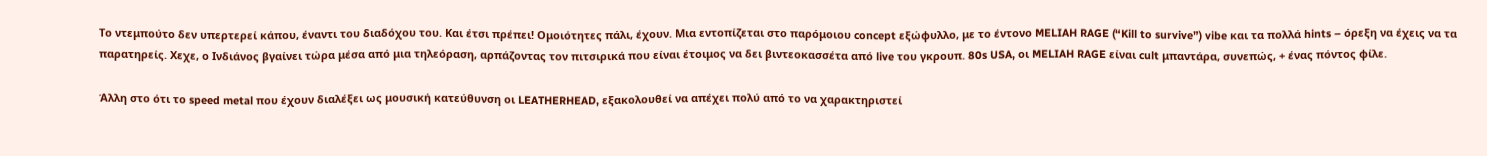Το ντεμπούτο δεν υπερτερεί κάπου, έναντι του διαδόχου του. Και έτσι πρέπει! Ομοιότητες πάλι, έχουν. Μια εντοπίζεται στο παρόμοιου concept εξώφυλλο, με το έντονο MELIAH RAGE (“Kill to survive”) vibe και τα πολλά hints – όρεξη να έχεις να τα παρατηρείς. Χεχε, ο Ινδιάνος βγαίνει τώρα μέσα από μια τηλεόραση, αρπάζοντας τον πιτσιρικά που είναι έτοιμος να δει βιντεοκασσέτα από live του γκρουπ. 80s USA, οι MELIAH RAGE είναι cult μπαντάρα, συνεπώς, + ένας πόντος φίλε.

Άλλη στο ότι το speed metal που έχουν διαλέξει ως μουσική κατεύθυνση οι LEATHERHEAD, εξακολουθεί να απέχει πολύ από το να χαρακτηριστεί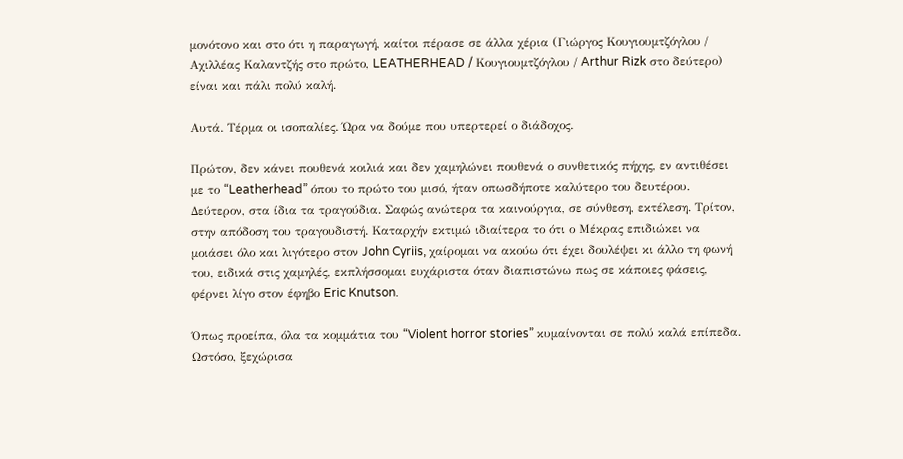μονότονο και στο ότι η παραγωγή, καίτοι πέρασε σε άλλα χέρια (Γιώργος Κουγιουμτζόγλου / Αχιλλέας Καλαντζής στο πρώτο, LEATHERHEAD / Κουγιουμτζόγλου / Arthur Rizk στο δεύτερο) είναι και πάλι πολύ καλή.

Αυτά. Τέρμα οι ισοπαλίες. Ώρα να δούμε που υπερτερεί ο διάδοχος.

Πρώτον, δεν κάνει πουθενά κοιλιά και δεν χαμηλώνει πουθενά ο συνθετικός πήχης, εν αντιθέσει με το “Leatherhead” όπου το πρώτο του μισό, ήταν οπωσδήποτε καλύτερο του δευτέρου. Δεύτερον, στα ίδια τα τραγούδια. Σαφώς ανώτερα τα καινούργια, σε σύνθεση, εκτέλεση. Τρίτον, στην απόδοση του τραγουδιστή. Καταρχήν εκτιμώ ιδιαίτερα το ότι ο Μέκρας επιδιώκει να μοιάσει όλο και λιγότερο στον John Cyriis, χαίρομαι να ακούω ότι έχει δουλέψει κι άλλο τη φωνή του, ειδικά στις χαμηλές, εκπλήσσομαι ευχάριστα όταν διαπιστώνω πως σε κάποιες φάσεις, φέρνει λίγο στον έφηβο Eric Knutson.

Όπως προείπα, όλα τα κομμάτια του “Violent horror stories” κυμαίνονται σε πολύ καλά επίπεδα. Ωστόσο, ξεχώρισα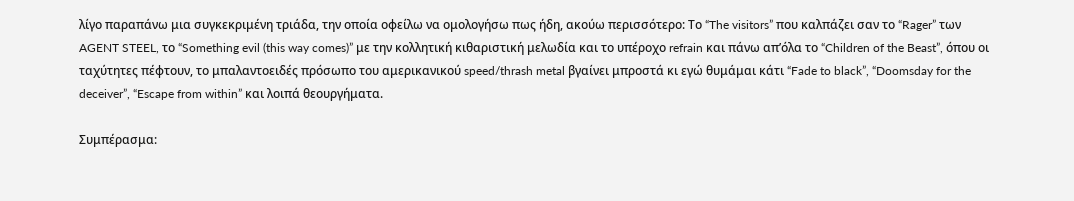λίγο παραπάνω μια συγκεκριμένη τριάδα, την οποία οφείλω να ομολογήσω πως ήδη, ακούω περισσότερο: Το “The visitors” που καλπάζει σαν το “Rager” των AGENT STEEL, το “Something evil (this way comes)” με την κολλητική κιθαριστική μελωδία και το υπέροχο refrain και πάνω απ’όλα το “Children of the Beast”, όπου οι ταχύτητες πέφτουν, το μπαλαντοειδές πρόσωπο του αμερικανικού speed/thrash metal βγαίνει μπροστά κι εγώ θυμάμαι κάτι “Fade to black”, “Doomsday for the deceiver”, “Escape from within” και λοιπά θεουργήματα.

Συμπέρασμα: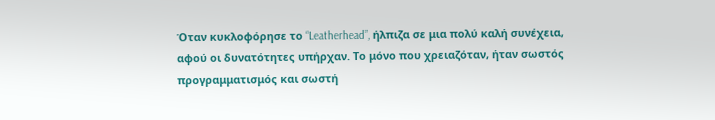Όταν κυκλοφόρησε το “Leatherhead”, ήλπιζα σε μια πολύ καλή συνέχεια, αφού οι δυνατότητες υπήρχαν. Το μόνο που χρειαζόταν, ήταν σωστός προγραμματισμός και σωστή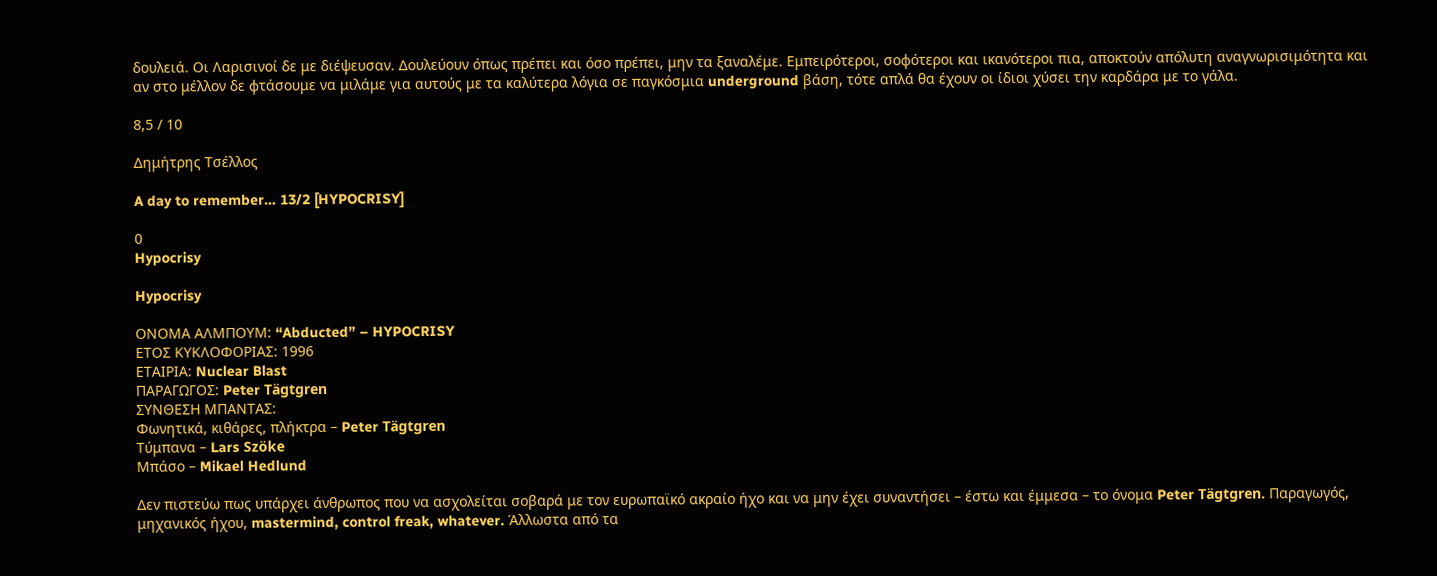δουλειά. Οι Λαρισινοί δε με διέψευσαν. Δουλεύουν όπως πρέπει και όσο πρέπει, μην τα ξαναλέμε. Εμπειρότεροι, σοφότεροι και ικανότεροι πια, αποκτούν απόλυτη αναγνωρισιμότητα και αν στο μέλλον δε φτάσουμε να μιλάμε για αυτούς με τα καλύτερα λόγια σε παγκόσμια underground βάση, τότε απλά θα έχουν οι ίδιοι χύσει την καρδάρα με το γάλα.

8,5 / 10

Δημήτρης Τσέλλος

A day to remember… 13/2 [HYPOCRISY]

0
Hypocrisy

Hypocrisy

ΟΝΟΜΑ ΑΛΜΠΟΥΜ: “Abducted” – HYPOCRISY
ΕΤΟΣ ΚΥΚΛΟΦΟΡΙΑΣ: 1996
ΕΤΑΙΡΙΑ: Nuclear Blast
ΠΑΡΑΓΩΓΟΣ: Peter Tägtgren
ΣΥΝΘΕΣΗ ΜΠΑΝΤΑΣ:
Φωνητικά, κιθάρες, πλήκτρα – Peter Tägtgren
Τύμπανα – Lars Szöke
Μπάσο – Mikael Hedlund

Δεν πιστεύω πως υπάρχει άνθρωπος που να ασχολείται σοβαρά με τον ευρωπαϊκό ακραίο ήχο και να μην έχει συναντήσει – έστω και έμμεσα – το όνομα Peter Tägtgren. Παραγωγός, μηχανικός ήχου, mastermind, control freak, whatever. Άλλωστα από τα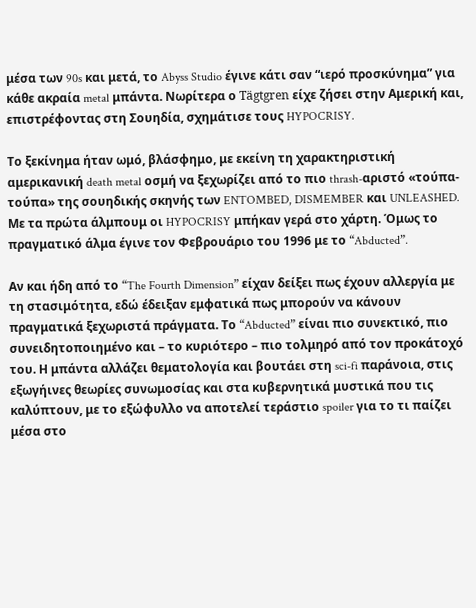μέσα των 90s και μετά, το Abyss Studio έγινε κάτι σαν “ιερό προσκύνημα” για κάθε ακραία metal μπάντα. Νωρίτερα ο Tägtgren είχε ζήσει στην Αμερική και, επιστρέφοντας στη Σουηδία, σχημάτισε τους HYPOCRISY.

Το ξεκίνημα ήταν ωμό, βλάσφημο, με εκείνη τη χαρακτηριστική αμερικανική death metal οσμή να ξεχωρίζει από το πιο thrash-αριστό «τούπα-τούπα» της σουηδικής σκηνής των ENTOMBED, DISMEMBER και UNLEASHED. Με τα πρώτα άλμπουμ οι HYPOCRISY μπήκαν γερά στο χάρτη. Όμως το πραγματικό άλμα έγινε τον Φεβρουάριο του 1996 με το “Abducted”.

Αν και ήδη από το “The Fourth Dimension” είχαν δείξει πως έχουν αλλεργία με τη στασιμότητα, εδώ έδειξαν εμφατικά πως μπορούν να κάνουν πραγματικά ξεχωριστά πράγματα. Το “Abducted” είναι πιο συνεκτικό, πιο συνειδητοποιημένο και – το κυριότερο – πιο τολμηρό από τον προκάτοχό του. Η μπάντα αλλάζει θεματολογία και βουτάει στη sci-fi παράνοια, στις εξωγήινες θεωρίες συνωμοσίας και στα κυβερνητικά μυστικά που τις καλύπτουν, με το εξώφυλλο να αποτελεί τεράστιο spoiler για το τι παίζει μέσα στο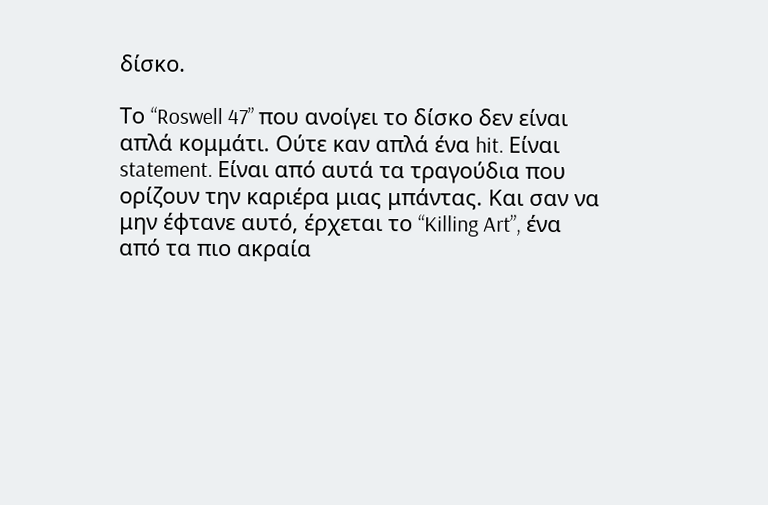δίσκο.

Το “Roswell 47” που ανοίγει το δίσκο δεν είναι απλά κομμάτι. Ούτε καν απλά ένα hit. Είναι statement. Είναι από αυτά τα τραγούδια που ορίζουν την καριέρα μιας μπάντας. Και σαν να μην έφτανε αυτό, έρχεται το “Killing Art”, ένα από τα πιο ακραία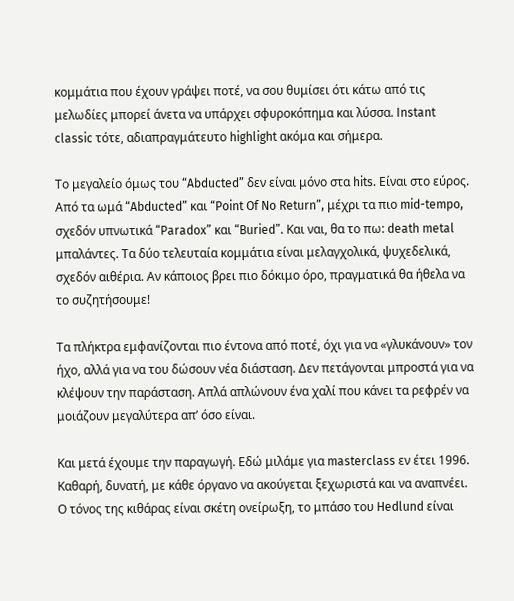κομμάτια που έχουν γράψει ποτέ, να σου θυμίσει ότι κάτω από τις μελωδίες μπορεί άνετα να υπάρχει σφυροκόπημα και λύσσα. Instant classic τότε, αδιαπραγμάτευτο highlight ακόμα και σήμερα.

Το μεγαλείο όμως του “Abducted” δεν είναι μόνο στα hits. Είναι στο εύρος. Από τα ωμά “Abducted” και “Point Of No Return”, μέχρι τα πιο mid-tempo, σχεδόν υπνωτικά “Paradox” και “Buried”. Και ναι, θα το πω: death metal μπαλάντες. Τα δύο τελευταία κομμάτια είναι μελαγχολικά, ψυχεδελικά, σχεδόν αιθέρια. Αν κάποιος βρει πιο δόκιμο όρο, πραγματικά θα ήθελα να το συζητήσουμε!

Τα πλήκτρα εμφανίζονται πιο έντονα από ποτέ, όχι για να «γλυκάνουν» τον ήχο, αλλά για να του δώσουν νέα διάσταση. Δεν πετάγονται μπροστά για να κλέψουν την παράσταση. Απλά απλώνουν ένα χαλί που κάνει τα ρεφρέν να μοιάζουν μεγαλύτερα απ’ όσο είναι.

Και μετά έχουμε την παραγωγή. Εδώ μιλάμε για masterclass εν έτει 1996. Καθαρή, δυνατή, με κάθε όργανο να ακούγεται ξεχωριστά και να αναπνέει. Ο τόνος της κιθάρας είναι σκέτη ονείρωξη, το μπάσο του Hedlund είναι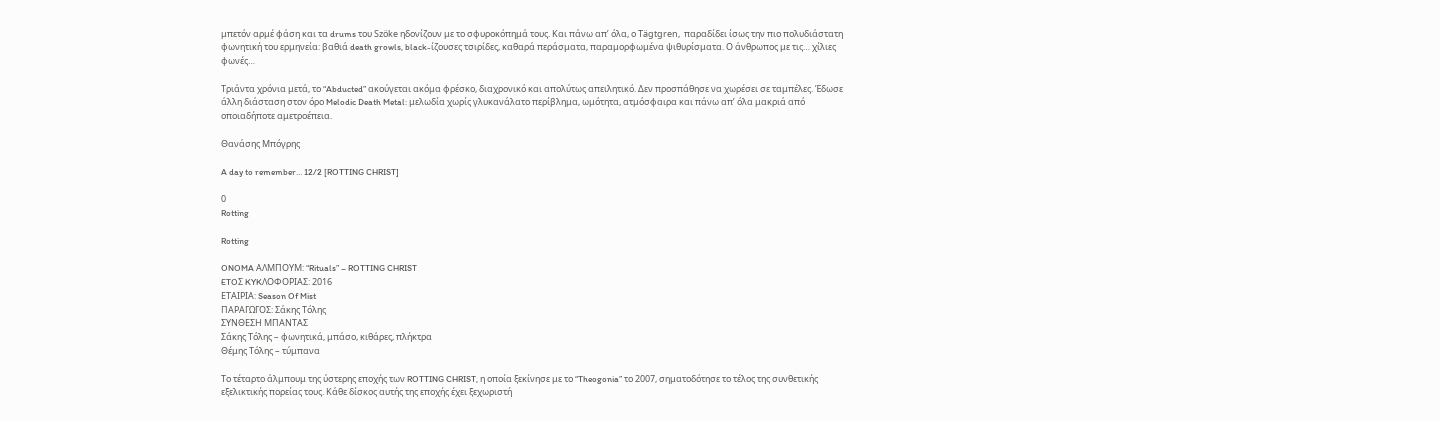μπετόν αρμέ φάση και τα drums του Szöke ηδονίζουν με το σφυροκόπημά τους. Και πάνω απ’ όλα, ο Tägtgren,  παραδίδει ίσως την πιο πολυδιάστατη φωνητική του ερμηνεία: βαθιά death growls, black-ίζουσες τσιρίδες, καθαρά περάσματα, παραμορφωμένα ψιθυρίσματα. Ο άνθρωπος με τις… χίλιες φωνές…

Τριάντα χρόνια μετά, το “Abducted” ακούγεται ακόμα φρέσκο, διαχρονικό και απολύτως απειλητικό. Δεν προσπάθησε να χωρέσει σε ταμπέλες. Έδωσε άλλη διάσταση στον όρο Melodic Death Metal: μελωδία χωρίς γλυκανάλατο περίβλημα, ωμότητα, ατμόσφαιρα και πάνω απ’ όλα μακριά από οποιαδήποτε αμετροέπεια.

Θανάσης Μπόγρης

A day to remember… 12/2 [ROTTING CHRIST]

0
Rotting

Rotting

ONOMA ΑΛΜΠΟΥΜ: “Rituals” – ROTTING CHRIST
ETOΣ KYKΛΟΦΟΡΙΑΣ: 2016
ΕΤΑΙΡΙΑ: Season Of Mist
ΠΑΡΑΓΩΓΟΣ: Σάκης Τόλης
ΣΥΝΘΕΣΗ ΜΠΑΝΤΑΣ
Σάκης Τόλης – φωνητικά, μπάσο, κιθάρες, πλήκτρα
Θέμης Τόλης – τύμπανα

Το τέταρτο άλμπουμ της ύστερης εποχής των ROTTING CHRIST, η οποία ξεκίνησε με το “Theogonia” το 2007, σηματοδότησε το τέλος της συνθετικής εξελικτικής πορείας τους. Κάθε δίσκος αυτής της εποχής έχει ξεχωριστή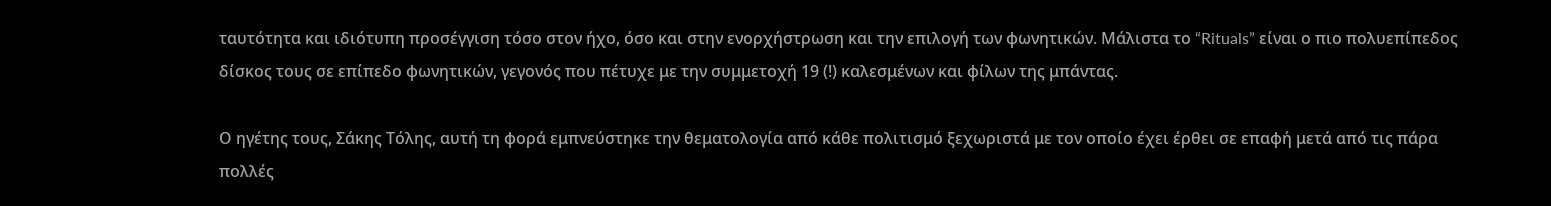ταυτότητα και ιδιότυπη προσέγγιση τόσο στον ήχο, όσο και στην ενορχήστρωση και την επιλογή των φωνητικών. Μάλιστα το “Rituals” είναι ο πιο πολυεπίπεδος δίσκος τους σε επίπεδο φωνητικών, γεγονός που πέτυχε με την συμμετοχή 19 (!) καλεσμένων και φίλων της μπάντας.

Ο ηγέτης τους, Σάκης Τόλης, αυτή τη φορά εμπνεύστηκε την θεματολογία από κάθε πολιτισμό ξεχωριστά με τον οποίο έχει έρθει σε επαφή μετά από τις πάρα πολλές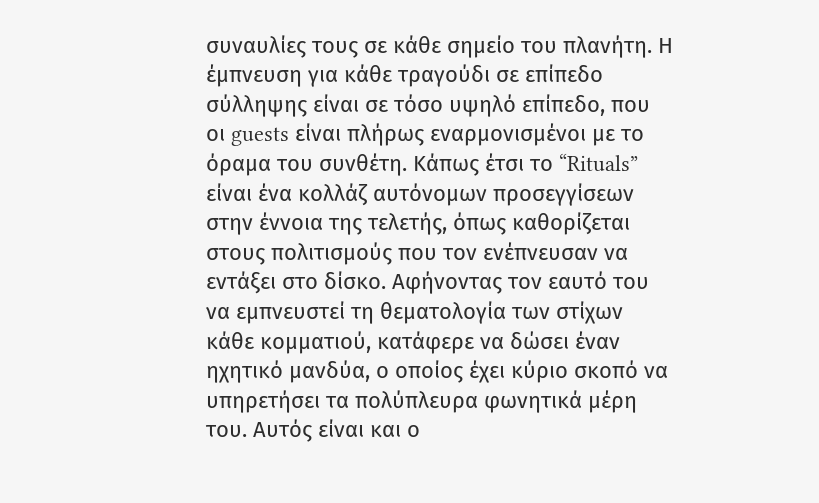συναυλίες τους σε κάθε σημείο του πλανήτη. Η έμπνευση για κάθε τραγούδι σε επίπεδο σύλληψης είναι σε τόσο υψηλό επίπεδο, που οι guests είναι πλήρως εναρμονισμένοι με το όραμα του συνθέτη. Κάπως έτσι το “Rituals” είναι ένα κολλάζ αυτόνομων προσεγγίσεων στην έννοια της τελετής, όπως καθορίζεται στους πολιτισμούς που τον ενέπνευσαν να εντάξει στο δίσκο. Αφήνοντας τον εαυτό του να εμπνευστεί τη θεματολογία των στίχων κάθε κομματιού, κατάφερε να δώσει έναν ηχητικό μανδύα, ο οποίος έχει κύριο σκοπό να υπηρετήσει τα πολύπλευρα φωνητικά μέρη του. Αυτός είναι και ο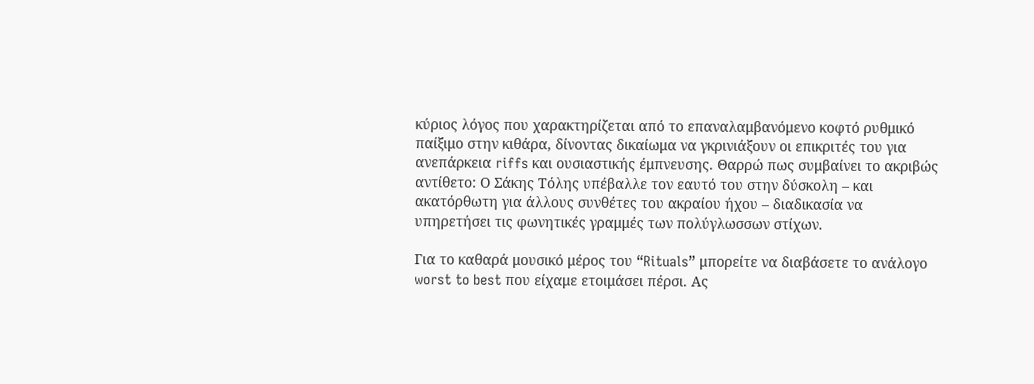κύριος λόγος που χαρακτηρίζεται από το επαναλαμβανόμενο κοφτό ρυθμικό παίξιμο στην κιθάρα, δίνοντας δικαίωμα να γκρινιάξουν οι επικριτές του για ανεπάρκεια riffs και ουσιαστικής έμπνευσης. Θαρρώ πως συμβαίνει το ακριβώς αντίθετο: Ο Σάκης Τόλης υπέβαλλε τον εαυτό του στην δύσκολη – και ακατόρθωτη για άλλους συνθέτες του ακραίου ήχου – διαδικασία να υπηρετήσει τις φωνητικές γραμμές των πολύγλωσσων στίχων.

Για το καθαρά μουσικό μέρος του “Rituals” μπορείτε να διαβάσετε το ανάλογο worst to best που είχαμε ετοιμάσει πέρσι. Ας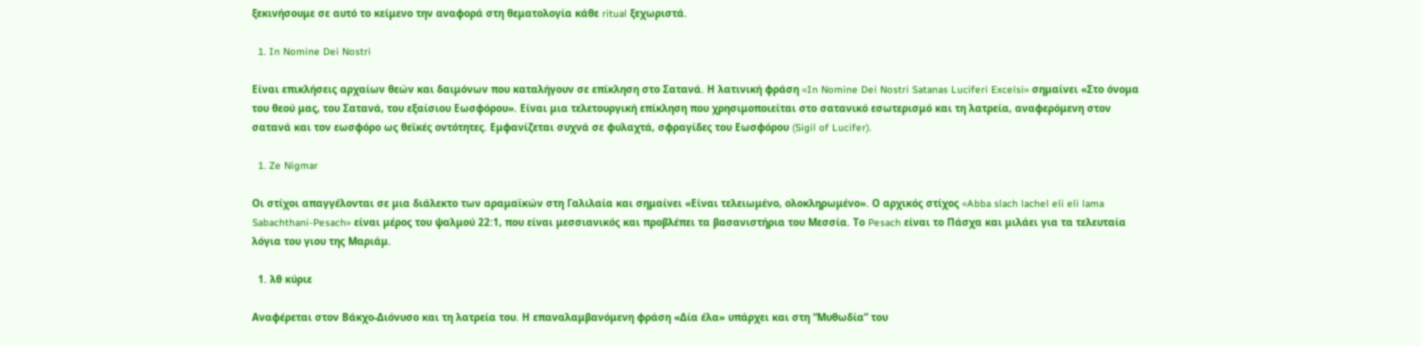ξεκινήσουμε σε αυτό το κείμενο την αναφορά στη θεματολογία κάθε ritual ξεχωριστά.

  1. In Nomine Dei Nostri

Είναι επικλήσεις αρχαίων θεών και δαιμόνων που καταλήγουν σε επίκληση στο Σατανά. Η λατινική φράση «In Nomine Dei Nostri Satanas Luciferi Excelsi» σημαίνει «Στο όνομα του θεού μας, του Σατανά, του εξαίσιου Εωσφόρου». Είναι μια τελετουργική επίκληση που χρησιμοποιείται στο σατανικό εσωτερισμό και τη λατρεία, αναφερόμενη στον σατανά και τον εωσφόρο ως θεϊκές οντότητες. Εμφανίζεται συχνά σε φυλαχτά, σφραγίδες του Εωσφόρου (Sigil of Lucifer).

  1. Ze Nigmar

Οι στίχοι απαγγέλονται σε μια διάλεκτο των αραμαϊκών στη Γαλιλαία και σημαίνει «Είναι τελειωμένο, ολοκληρωμένο». Ο αρχικός στίχος «Abba slach lachel eli eli lama Sabachthani-Pesach» είναι μέρος του ψαλμού 22:1, που είναι μεσσιανικός και προβλέπει τα βασανιστήρια του Μεσσία. Το Pesach είναι το Πάσχα και μιλάει για τα τελευταία λόγια του γιου της Μαριάμ.

  1. λθ κύριε

Αναφέρεται στον Βάκχο-Διόνυσο και τη λατρεία του. Η επαναλαμβανόμενη φράση «Δία έλα» υπάρχει και στη “Μυθωδία” του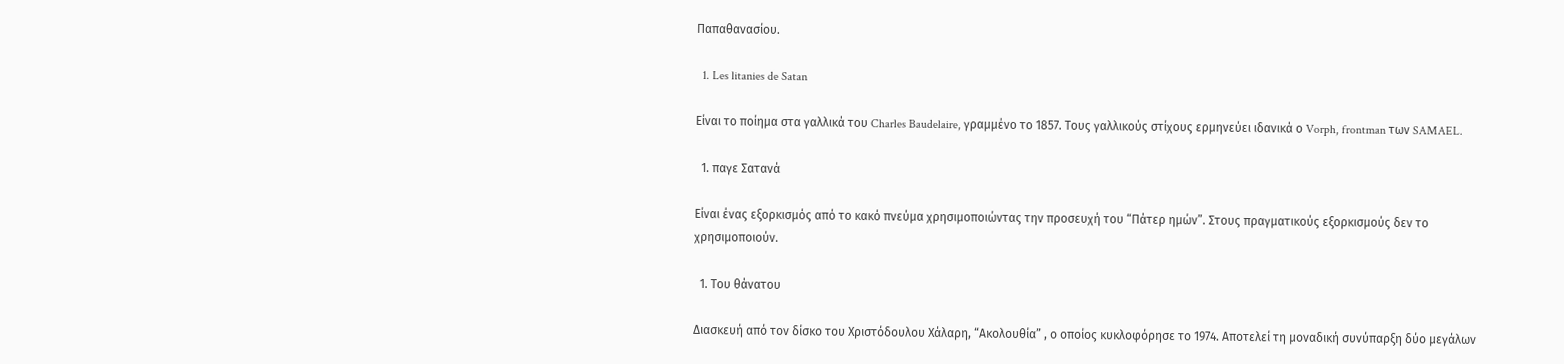Παπαθανασίου.

  1. Les litanies de Satan

Είναι το ποίημα στα γαλλικά του Charles Baudelaire, γραμμένο το 1857. Τους γαλλικούς στίχους ερμηνεύει ιδανικά ο Vorph, frontman των SAMAEL.

  1. παγε Σατανά

Eίναι ένας εξορκισμός από το κακό πνεύμα χρησιμοποιώντας την προσευχή του “Πάτερ ημών”. Στους πραγματικούς εξορκισμούς δεν το χρησιμοποιούν.

  1. Του θάνατου

Διασκευή από τον δίσκο του Χριστόδουλου Χάλαρη, “Ακολουθία” , ο οποίος κυκλοφόρησε το 1974. Αποτελεί τη μοναδική συνύπαρξη δύο μεγάλων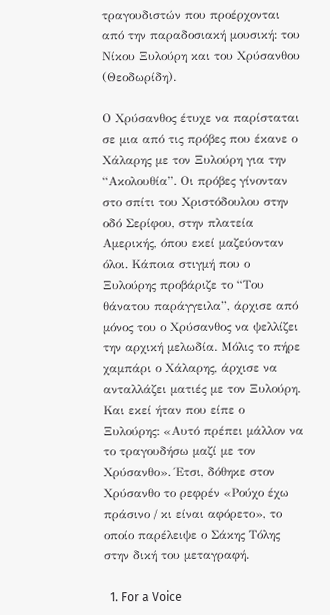τραγουδιστών που προέρχονται από την παραδοσιακή μουσική: του Νίκου Ξυλούρη και του Χρύσανθου (Θεοδωρίδη).

Ο Χρύσανθος έτυχε να παρίσταται σε μια από τις πρόβες που έκανε ο Χάλαρης με τον Ξυλούρη για την “Ακολουθία”. Οι πρόβες γίνονταν στο σπίτι του Χριστόδουλου στην οδό Σερίφου, στην πλατεία Αμερικής, όπου εκεί μαζεύονταν όλοι. Κάποια στιγμή που ο Ξυλούρης προβάριζε το “Του θάνατου παράγγειλα”, άρχισε από μόνος του ο Χρύσανθος να ψελλίζει την αρχική μελωδία. Μόλις το πήρε χαμπάρι ο Χάλαρης, άρχισε να ανταλλάζει ματιές με τον Ξυλούρη. Και εκεί ήταν που είπε ο Ξυλούρης: «Αυτό πρέπει μάλλον να το τραγουδήσω μαζί με τον Χρύσανθο». Έτσι, δόθηκε στον Χρύσανθο το ρεφρέν «Ρούχο έχω πράσινο / κι είναι αφόρετο», το οποίο παρέλειψε ο Σάκης Τόλης στην δική του μεταγραφή.

  1. For a Voice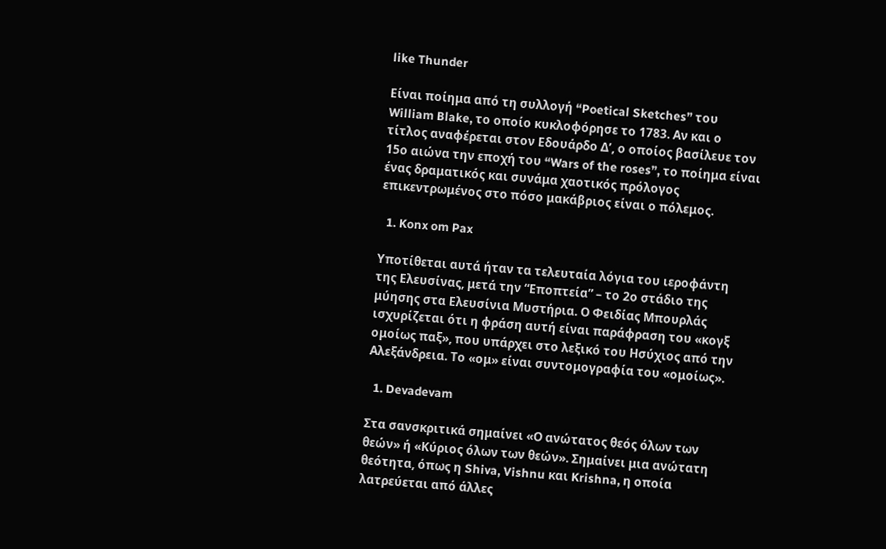like Thunder

Είναι ποίημα από τη συλλογή “Poetical Sketches” του William Blake, το οποίο κυκλοφόρησε το 1783. Αν και ο τίτλος αναφέρεται στον Εδουάρδο Δ’, ο οποίος βασίλευε τον 15ο αιώνα την εποχή του “Wars of the roses”, το ποίημα είναι ένας δραματικός και συνάμα χαοτικός πρόλογος επικεντρωμένος στο πόσο μακάβριος είναι ο πόλεμος.

  1. Konx om Pax

Yποτίθεται αυτά ήταν τα τελευταία λόγια του ιεροφάντη της Ελευσίνας, μετά την “Εποπτεία” – το 2ο στάδιο της μύησης στα Ελευσίνια Μυστήρια. Ο Φειδίας Μπουρλάς ισχυρίζεται ότι η φράση αυτή είναι παράφραση του «κογξ ομοίως παξ», που υπάρχει στο λεξικό του Ησύχιος από την Αλεξάνδρεια. Το «ομ» είναι συντομογραφία του «ομοίως».

  1. Devadevam

Στα σανσκριτικά σημαίνει «Ο ανώτατος θεός όλων των θεών» ή «Κύριος όλων των θεών». Σημαίνει μια ανώτατη θεότητα, όπως η Shiva, Vishnu και Krishna, η οποία λατρεύεται από άλλες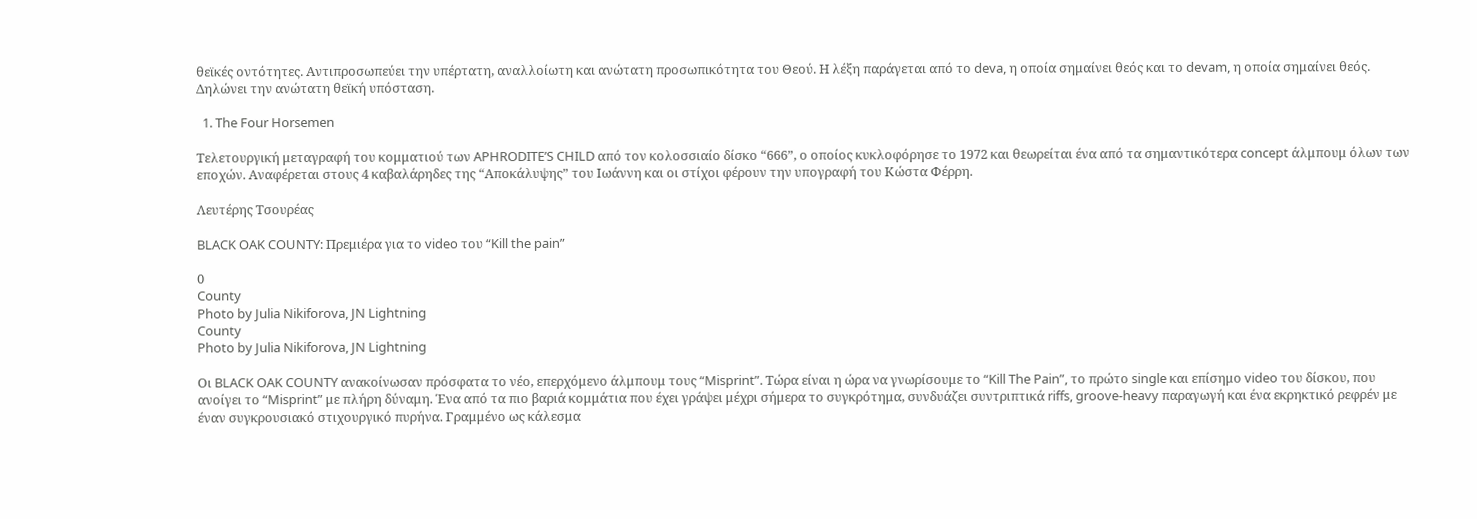θεϊκές οντότητες. Αντιπροσωπεύει την υπέρτατη, αναλλοίωτη και ανώτατη προσωπικότητα του Θεού. Η λέξη παράγεται από το deva, η οποία σημαίνει θεός και το devam, η οποία σημαίνει θεός. Δηλώνει την ανώτατη θεϊκή υπόσταση.

  1. The Four Horsemen

Τελετουργική μεταγραφή του κομματιού των APHRODITE’S CHILD από τον κολοσσιαίο δίσκο “666”, ο οποίος κυκλοφόρησε το 1972 και θεωρείται ένα από τα σημαντικότερα concept άλμπουμ όλων των εποχών. Αναφέρεται στους 4 καβαλάρηδες της “Αποκάλυψης” του Ιωάννη και οι στίχοι φέρουν την υπογραφή του Κώστα Φέρρη.

Λευτέρης Τσουρέας

BLACK OAK COUNTY: Πρεμιέρα για το video του “Kill the pain”

0
County
Photo by Julia Nikiforova, JN Lightning
County
Photo by Julia Nikiforova, JN Lightning

Οι BLACK OAK COUNTY ανακοίνωσαν πρόσφατα το νέο, επερχόμενο άλμπουμ τους “Misprint”. Τώρα είναι η ώρα να γνωρίσουμε το “Kill The Pain”, το πρώτο single και επίσημο video του δίσκου, που ανοίγει το “Misprint” με πλήρη δύναμη. Ένα από τα πιο βαριά κομμάτια που έχει γράψει μέχρι σήμερα το συγκρότημα, συνδυάζει συντριπτικά riffs, groove-heavy παραγωγή και ένα εκρηκτικό ρεφρέν με έναν συγκρουσιακό στιχουργικό πυρήνα. Γραμμένο ως κάλεσμα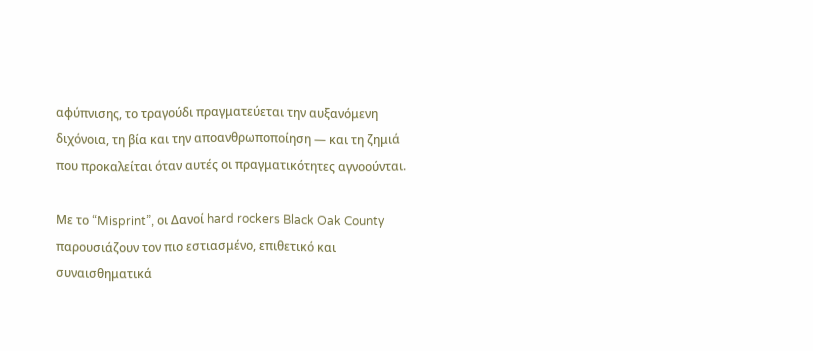αφύπνισης, το τραγούδι πραγματεύεται την αυξανόμενη διχόνοια, τη βία και την αποανθρωποποίηση — και τη ζημιά που προκαλείται όταν αυτές οι πραγματικότητες αγνοούνται.

Με το “Misprint”, οι Δανοί hard rockers Black Oak County παρουσιάζουν τον πιο εστιασμένο, επιθετικό και συναισθηματικά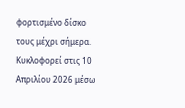φορτισμένο δίσκο τους μέχρι σήμερα. Κυκλοφορεί στις 10 Απριλίου 2026 μέσω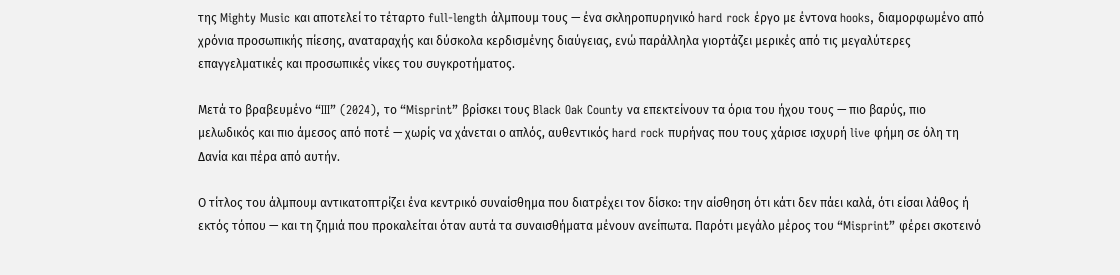της Mighty Music και αποτελεί το τέταρτο full-length άλμπουμ τους — ένα σκληροπυρηνικό hard rock έργο με έντονα hooks, διαμορφωμένο από χρόνια προσωπικής πίεσης, αναταραχής και δύσκολα κερδισμένης διαύγειας, ενώ παράλληλα γιορτάζει μερικές από τις μεγαλύτερες επαγγελματικές και προσωπικές νίκες του συγκροτήματος.

Μετά το βραβευμένο “III” (2024), το “Misprint” βρίσκει τους Black Oak County να επεκτείνουν τα όρια του ήχου τους — πιο βαρύς, πιο μελωδικός και πιο άμεσος από ποτέ — χωρίς να χάνεται ο απλός, αυθεντικός hard rock πυρήνας που τους χάρισε ισχυρή live φήμη σε όλη τη Δανία και πέρα από αυτήν.

Ο τίτλος του άλμπουμ αντικατοπτρίζει ένα κεντρικό συναίσθημα που διατρέχει τον δίσκο: την αίσθηση ότι κάτι δεν πάει καλά, ότι είσαι λάθος ή εκτός τόπου — και τη ζημιά που προκαλείται όταν αυτά τα συναισθήματα μένουν ανείπωτα. Παρότι μεγάλο μέρος του “Misprint” φέρει σκοτεινό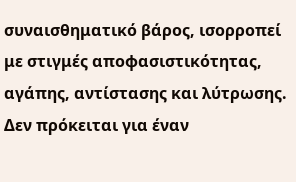συναισθηματικό βάρος, ισορροπεί με στιγμές αποφασιστικότητας, αγάπης, αντίστασης και λύτρωσης. Δεν πρόκειται για έναν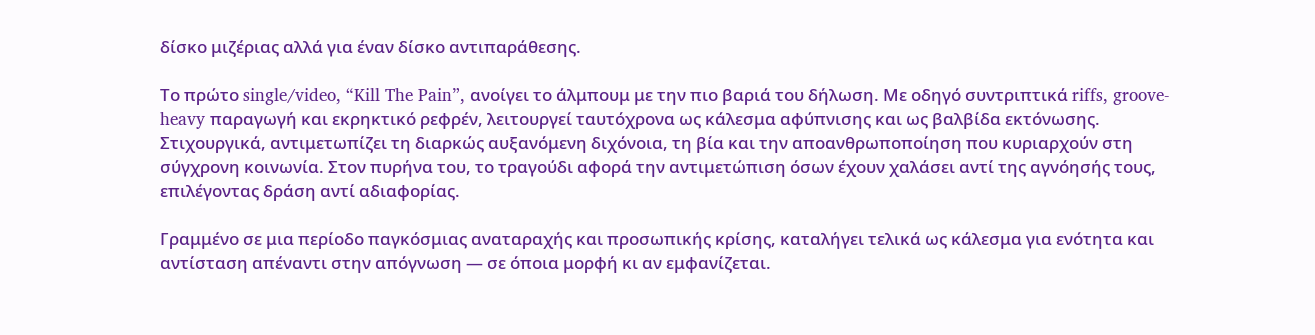δίσκο μιζέριας αλλά για έναν δίσκο αντιπαράθεσης.

Το πρώτο single/video, “Kill The Pain”, ανοίγει το άλμπουμ με την πιο βαριά του δήλωση. Με οδηγό συντριπτικά riffs, groove-heavy παραγωγή και εκρηκτικό ρεφρέν, λειτουργεί ταυτόχρονα ως κάλεσμα αφύπνισης και ως βαλβίδα εκτόνωσης. Στιχουργικά, αντιμετωπίζει τη διαρκώς αυξανόμενη διχόνοια, τη βία και την αποανθρωποποίηση που κυριαρχούν στη σύγχρονη κοινωνία. Στον πυρήνα του, το τραγούδι αφορά την αντιμετώπιση όσων έχουν χαλάσει αντί της αγνόησής τους, επιλέγοντας δράση αντί αδιαφορίας.

Γραμμένο σε μια περίοδο παγκόσμιας αναταραχής και προσωπικής κρίσης, καταλήγει τελικά ως κάλεσμα για ενότητα και αντίσταση απέναντι στην απόγνωση — σε όποια μορφή κι αν εμφανίζεται.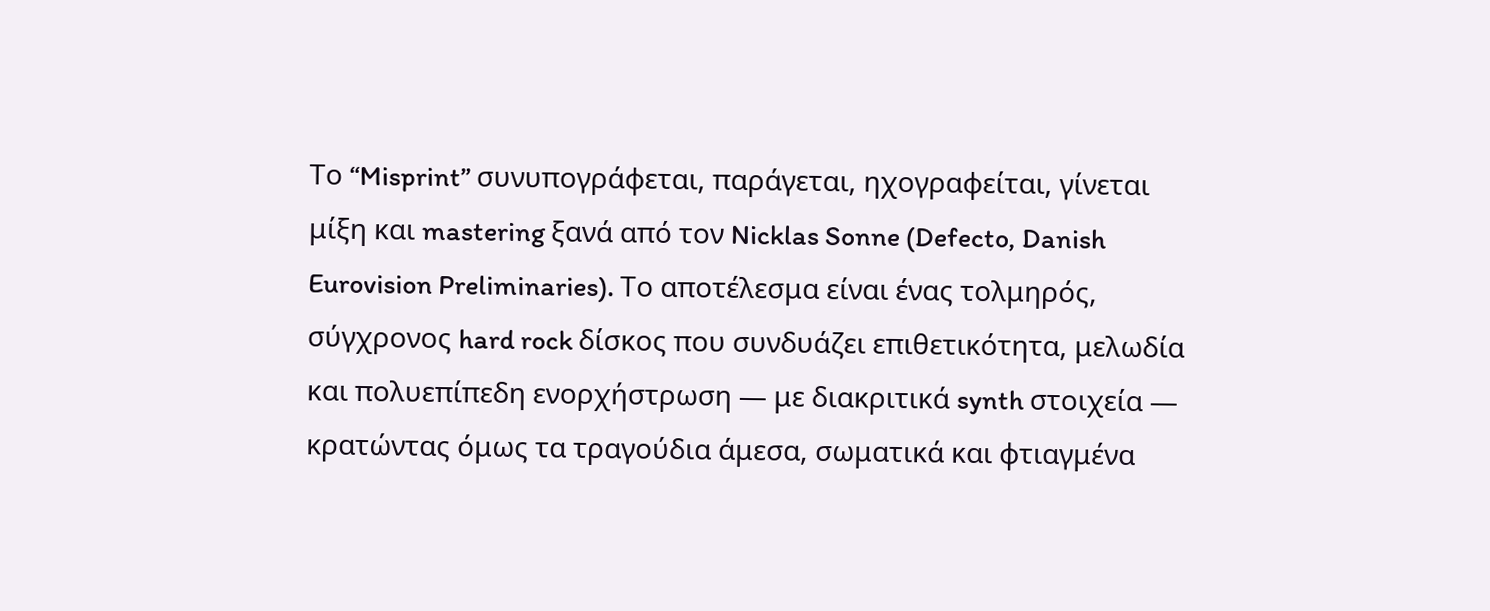Το “Misprint” συνυπογράφεται, παράγεται, ηχογραφείται, γίνεται μίξη και mastering ξανά από τον Nicklas Sonne (Defecto, Danish Eurovision Preliminaries). Το αποτέλεσμα είναι ένας τολμηρός, σύγχρονος hard rock δίσκος που συνδυάζει επιθετικότητα, μελωδία και πολυεπίπεδη ενορχήστρωση — με διακριτικά synth στοιχεία — κρατώντας όμως τα τραγούδια άμεσα, σωματικά και φτιαγμένα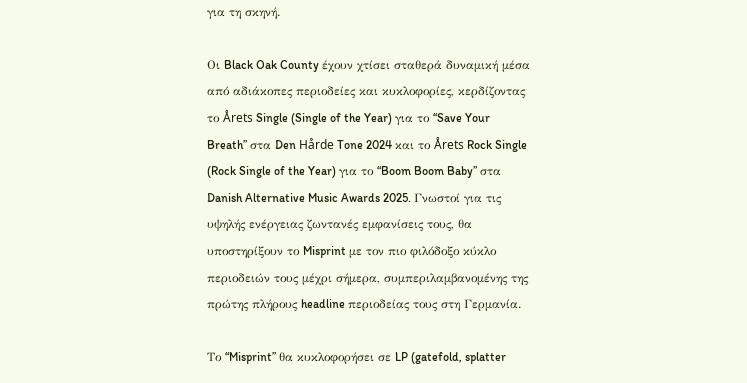για τη σκηνή.

Οι Black Oak County έχουν χτίσει σταθερά δυναμική μέσα από αδιάκοπες περιοδείες και κυκλοφορίες, κερδίζοντας το Årets Single (Single of the Year) για το “Save Your Breath” στα Den Hårde Tone 2024 και το Årets Rock Single (Rock Single of the Year) για το “Boom Boom Baby” στα Danish Alternative Music Awards 2025. Γνωστοί για τις υψηλής ενέργειας ζωντανές εμφανίσεις τους, θα υποστηρίξουν το Misprint με τον πιο φιλόδοξο κύκλο περιοδειών τους μέχρι σήμερα, συμπεριλαμβανομένης της πρώτης πλήρους headline περιοδείας τους στη Γερμανία.

Το “Misprint” θα κυκλοφορήσει σε LP (gatefold, splatter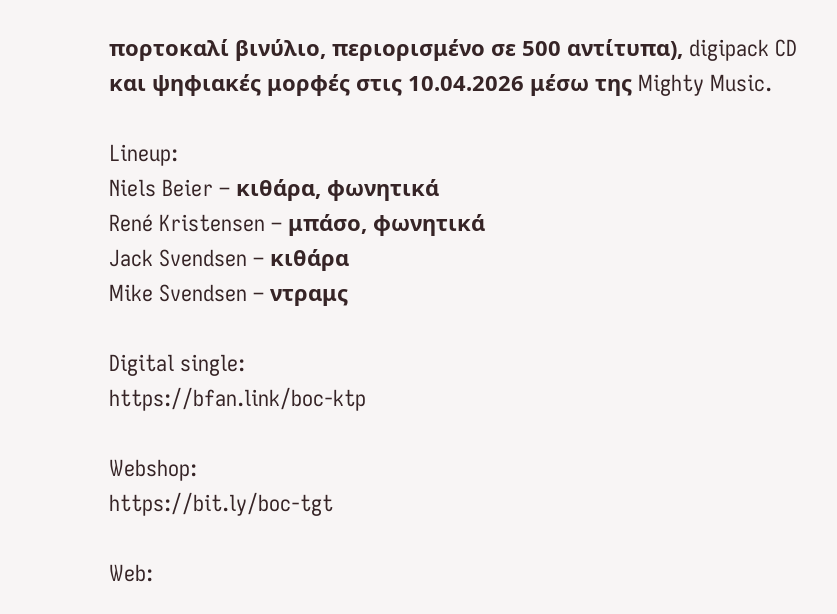πορτοκαλί βινύλιο, περιορισμένο σε 500 αντίτυπα), digipack CD και ψηφιακές μορφές στις 10.04.2026 μέσω της Mighty Music.

Lineup:
Niels Beier – κιθάρα, φωνητικά
René Kristensen – μπάσο, φωνητικά
Jack Svendsen – κιθάρα
Mike Svendsen – ντραμς

Digital single:
https://bfan.link/boc-ktp

Webshop:
https://bit.ly/boc-tgt

Web: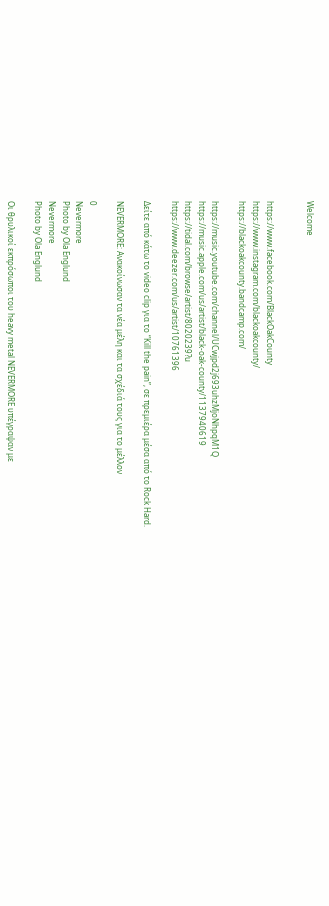Welcome


https://www.facebook.com/BlackOakCounty
https://www.instagram.com/blackoakcounty/
https://blackoakcounty.bandcamp.com/

https://music.youtube.com/channel/UCwjpd2j693uhzMjoNhpqM1Q
https://music.apple.com/us/artist/black-oak-county/1137940619
https://tidal.com/browse/artist/8020239?u
https://www.deezer.com/us/artist/10761396

Δείτε από κάτω το video clip για το “Kill the pain”, σε πρεμιέρα μέσα από το Rock Hard.

NEVERMORE: Ανακοίνωσαν τα νέα μέλη και τα σχέδιά τους για το μέλλον

0
Nevermore
Photo by Ola Englund
Nevermore
Photo by Ola Englund

Οι θρυλικοί εκπρόσωποι του heavy metal NEVERMORE υπέγραψαν με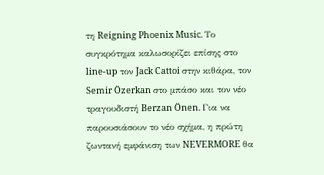τη Reigning Phoenix Music. Το συγκρότημα καλωσορίζει επίσης στο line-up τον Jack Cattoi στην κιθάρα, τον Semir Özerkan στο μπάσο και τον νέο τραγουδιστή Berzan Önen. Για να παρουσιάσουν το νέο σχήμα, η πρώτη ζωντανή εμφάνιση των NEVERMORE θα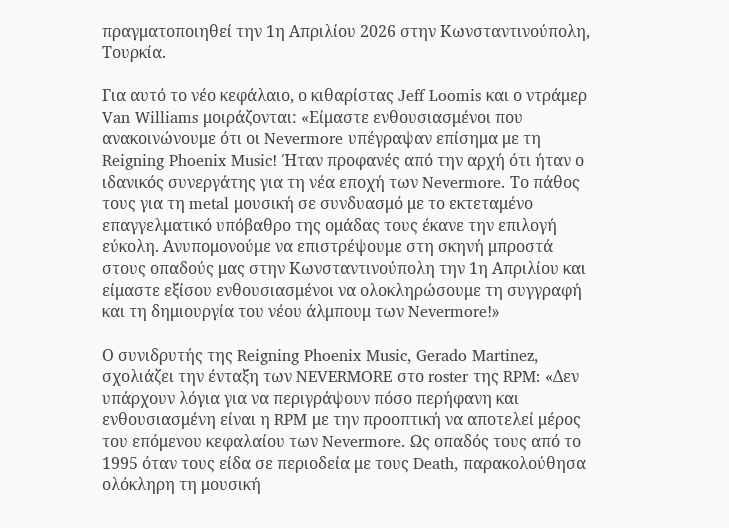πραγματοποιηθεί την 1η Απριλίου 2026 στην Κωνσταντινούπολη, Τουρκία.

Για αυτό το νέο κεφάλαιο, ο κιθαρίστας Jeff Loomis και ο ντράμερ Van Williams μοιράζονται: «Είμαστε ενθουσιασμένοι που ανακοινώνουμε ότι οι Nevermore υπέγραψαν επίσημα με τη Reigning Phoenix Music! Ήταν προφανές από την αρχή ότι ήταν ο ιδανικός συνεργάτης για τη νέα εποχή των Nevermore. Το πάθος τους για τη metal μουσική σε συνδυασμό με το εκτεταμένο επαγγελματικό υπόβαθρο της ομάδας τους έκανε την επιλογή εύκολη. Ανυπομονούμε να επιστρέψουμε στη σκηνή μπροστά στους οπαδούς μας στην Κωνσταντινούπολη την 1η Απριλίου και είμαστε εξίσου ενθουσιασμένοι να ολοκληρώσουμε τη συγγραφή και τη δημιουργία του νέου άλμπουμ των Nevermore!»

Ο συνιδρυτής της Reigning Phoenix Music, Gerado Martinez, σχολιάζει την ένταξη των NEVERMORE στο roster της RPM: «Δεν υπάρχουν λόγια για να περιγράψουν πόσο περήφανη και ενθουσιασμένη είναι η RPM με την προοπτική να αποτελεί μέρος του επόμενου κεφαλαίου των Nevermore. Ως οπαδός τους από το 1995 όταν τους είδα σε περιοδεία με τους Death, παρακολούθησα ολόκληρη τη μουσική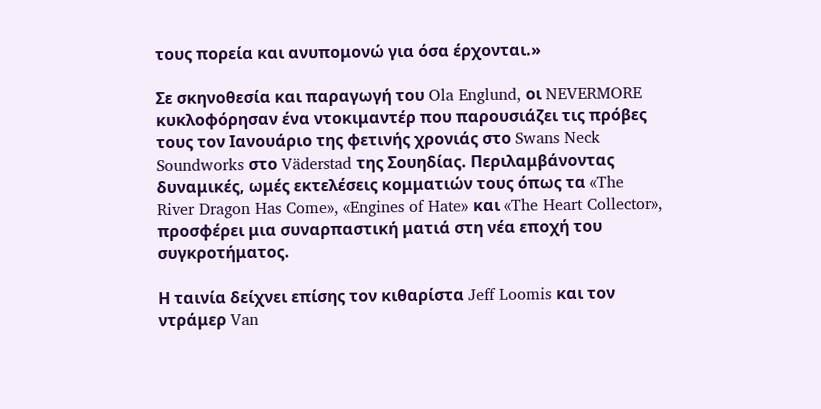τους πορεία και ανυπομονώ για όσα έρχονται.»

Σε σκηνοθεσία και παραγωγή του Ola Englund, οι NEVERMORE κυκλοφόρησαν ένα ντοκιμαντέρ που παρουσιάζει τις πρόβες τους τον Ιανουάριο της φετινής χρονιάς στο Swans Neck Soundworks στο Väderstad της Σουηδίας. Περιλαμβάνοντας δυναμικές, ωμές εκτελέσεις κομματιών τους όπως τα «The River Dragon Has Come», «Engines of Hate» και «The Heart Collector», προσφέρει μια συναρπαστική ματιά στη νέα εποχή του συγκροτήματος.

Η ταινία δείχνει επίσης τον κιθαρίστα Jeff Loomis και τον ντράμερ Van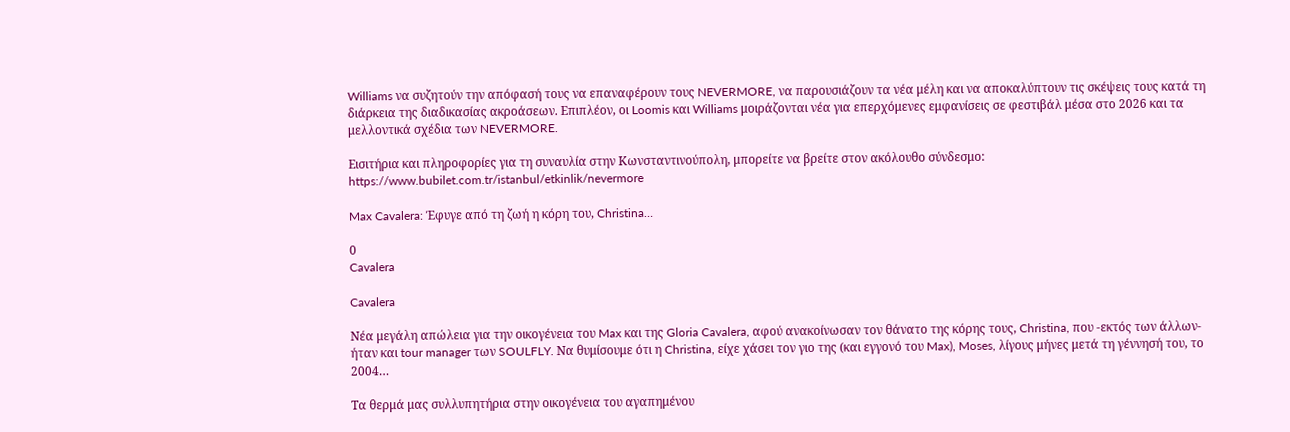Williams να συζητούν την απόφασή τους να επαναφέρουν τους NEVERMORE, να παρουσιάζουν τα νέα μέλη και να αποκαλύπτουν τις σκέψεις τους κατά τη διάρκεια της διαδικασίας ακροάσεων. Επιπλέον, οι Loomis και Williams μοιράζονται νέα για επερχόμενες εμφανίσεις σε φεστιβάλ μέσα στο 2026 και τα μελλοντικά σχέδια των NEVERMORE.

Εισιτήρια και πληροφορίες για τη συναυλία στην Κωνσταντινούπολη, μπορείτε να βρείτε στον ακόλουθο σύνδεσμο:
https://www.bubilet.com.tr/istanbul/etkinlik/nevermore

Max Cavalera: Έφυγε από τη ζωή η κόρη του, Christina…

0
Cavalera

Cavalera

Νέα μεγάλη απώλεια για την οικογένεια του Max και της Gloria Cavalera, αφού ανακοίνωσαν τον θάνατο της κόρης τους, Christina, που -εκτός των άλλων- ήταν και tour manager των SOULFLY. Να θυμίσουμε ότι η Christina, είχε χάσει τον γιο της (και εγγονό του Max), Moses, λίγους μήνες μετά τη γέννησή του, το 2004…

Τα θερμά μας συλλυπητήρια στην οικογένεια του αγαπημένου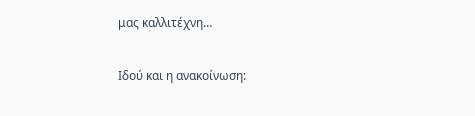μας καλλιτέχνη…

Ιδού και η ανακοίνωση: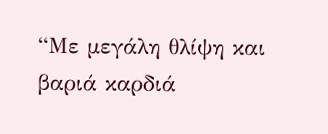“Με μεγάλη θλίψη και βαριά καρδιά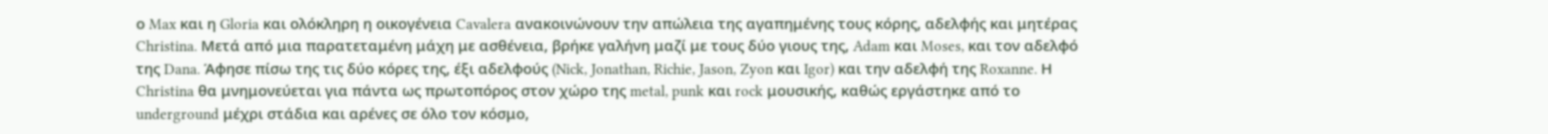ο Max και η Gloria και ολόκληρη η οικογένεια Cavalera ανακοινώνουν την απώλεια της αγαπημένης τους κόρης, αδελφής και μητέρας Christina. Μετά από μια παρατεταμένη μάχη με ασθένεια, βρήκε γαλήνη μαζί με τους δύο γιους της, Adam και Moses, και τον αδελφό της Dana. Άφησε πίσω της τις δύο κόρες της, έξι αδελφούς (Nick, Jonathan, Richie, Jason, Zyon και Igor) και την αδελφή της Roxanne. Η Christina θα μνημονεύεται για πάντα ως πρωτοπόρος στον χώρο της metal, punk και rock μουσικής, καθώς εργάστηκε από το underground μέχρι στάδια και αρένες σε όλο τον κόσμο,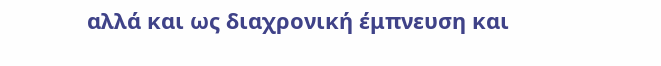αλλά και ως διαχρονική έμπνευση και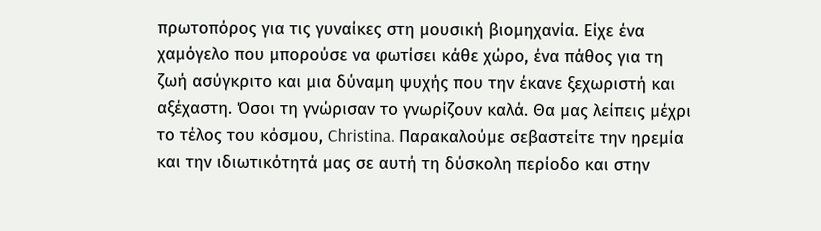πρωτοπόρος για τις γυναίκες στη μουσική βιομηχανία. Είχε ένα χαμόγελο που μπορούσε να φωτίσει κάθε χώρο, ένα πάθος για τη ζωή ασύγκριτο και μια δύναμη ψυχής που την έκανε ξεχωριστή και αξέχαστη. Όσοι τη γνώρισαν το γνωρίζουν καλά. Θα μας λείπεις μέχρι το τέλος του κόσμου, Christina. Παρακαλούμε σεβαστείτε την ηρεμία και την ιδιωτικότητά μας σε αυτή τη δύσκολη περίοδο και στην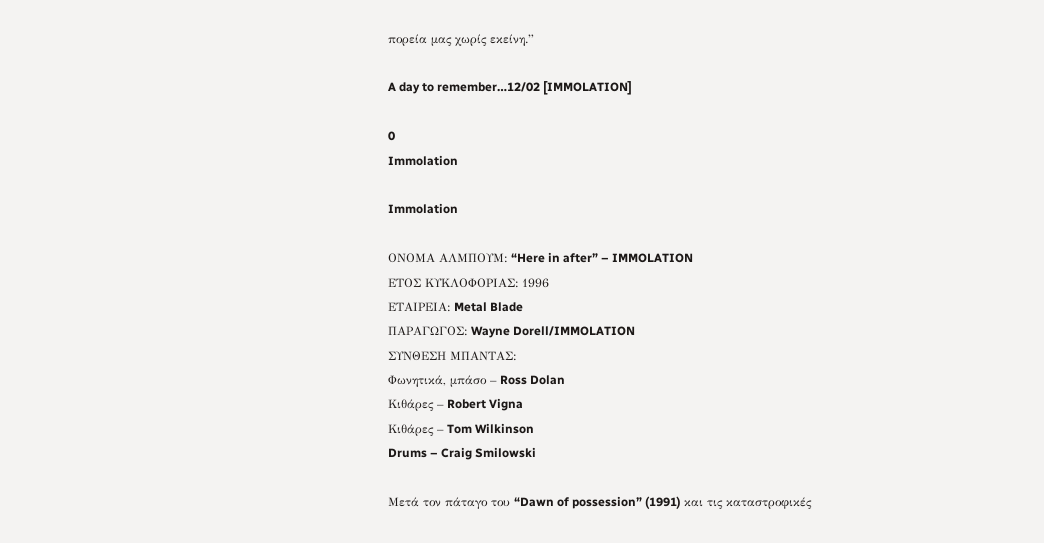πορεία μας χωρίς εκείνη.”

A day to remember…12/02 [IMMOLATION]

0
Immolation

Immolation

ΟΝΟΜΑ ΑΛΜΠΟΥΜ: “Here in after” – IMMOLATION
ΕΤΟΣ ΚΥΚΛΟΦΟΡΙΑΣ: 1996
ΕΤΑΙΡΕΙΑ: Metal Blade
ΠΑΡΑΓΩΓΟΣ: Wayne Dorell/IMMOLATION
ΣΥΝΘΕΣΗ ΜΠΑΝΤΑΣ:
Φωνητικά, μπάσο – Ross Dolan
Κιθάρες – Robert Vigna
Κιθάρες – Tom Wilkinson
Drums – Craig Smilowski

Μετά τον πάταγο του “Dawn of possession” (1991) και τις καταστροφικές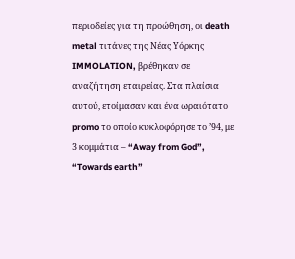περιοδείες για τη προώθηση, οι death metal τιτάνες της Νέας Υόρκης IMMOLATION, βρέθηκαν σε αναζήτηση εταιρείας. Στα πλαίσια αυτού, ετοίμασαν και ένα ωραιότατο promo το οποίο κυκλοφόρησε το ’94, με 3 κομμάτια – “Away from God”, “Towards earth”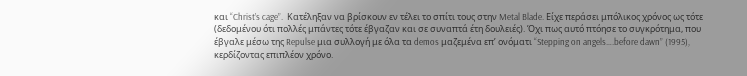και “Christ’s cage”.  Κατέληξαν να βρίσκουν εν τέλει το σπίτι τους στην Metal Blade. Είχε περάσει μπόλικος χρόνος ως τότε (δεδομένου ότι πολλές μπάντες τότε έβγαζαν και σε συναπτά έτη δουλειές). Όχι πως αυτό πτόησε το συγκρότημα, που έβγαλε μέσω της Repulse μια συλλογή με όλα τα demos μαζεμένα επ’ ονόματι “Stepping on angels….before dawn” (1995), κερδίζοντας επιπλέον χρόνο.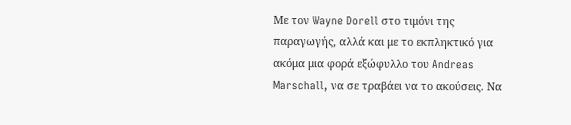Με τον Wayne Dorell στο τιμόνι της παραγωγής, αλλά και με το εκπληκτικό για ακόμα μια φορά εξώφυλλο του Andreas Marschall, να σε τραβάει να το ακούσεις. Να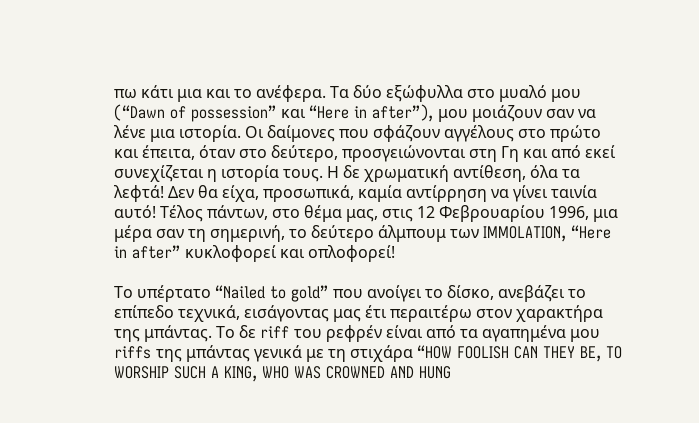πω κάτι μια και το ανέφερα. Τα δύο εξώφυλλα στο μυαλό μου (“Dawn of possession” και “Here in after”), μου μοιάζουν σαν να λένε μια ιστορία. Οι δαίμονες που σφάζουν αγγέλους στο πρώτο και έπειτα, όταν στο δεύτερο, προσγειώνονται στη Γη και από εκεί συνεχίζεται η ιστορία τους. Η δε χρωματική αντίθεση, όλα τα λεφτά! Δεν θα είχα, προσωπικά, καμία αντίρρηση να γίνει ταινία αυτό! Τέλος πάντων, στο θέμα μας, στις 12 Φεβρουαρίου 1996, μια μέρα σαν τη σημερινή, το δεύτερο άλμπουμ των IMMOLATION, “Here in after” κυκλοφορεί και οπλοφορεί!

Το υπέρτατο “Nailed to gold” που ανοίγει το δίσκο, ανεβάζει το επίπεδο τεχνικά, εισάγοντας μας έτι περαιτέρω στον χαρακτήρα της μπάντας. Το δε riff του ρεφρέν είναι από τα αγαπημένα μου riffs της μπάντας γενικά με τη στιχάρα “HOW FOOLISH CAN THEY BE, TO WORSHIP SUCH A KING, WHO WAS CROWNED AND HUNG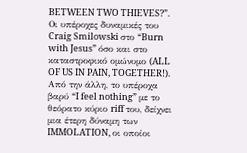BETWEEN TWO THIEVES?”. Οι υπέροχες δυναμικές του Craig Smilowski στο “Burn with Jesus” όσο και στο καταστροφικό ομώνυμο (ALL OF US IN PAIN, TOGETHER!). Από την άλλη, το υπέροχα βαρύ “I feel nothing” με το θεόρατο κύριο riff του, δείχνει μια έτερη δύναμη των IMMOLATION, οι οποίοι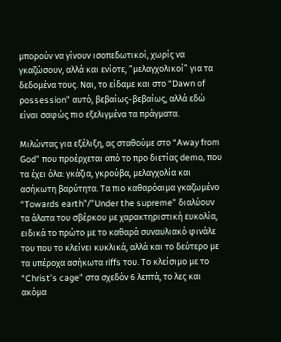μπορούν να γίνουν ισοπεδωτικοί, χωρίς να γκαζώσουν, αλλά και ενίοτε, “μελαγχολικοί” για τα δεδομένα τους. Ναι, το είδαμε και στο “Dawn of possession” αυτό, βεβαίως-βεβαίως, αλλά εδώ είναι σαφώς πιο εξελιγμένα τα πράγματα.

Μιλώντας για εξέλιξη, ας σταθούμε στο “Away from God” που προέρχεται από το προ διετίας demo, που τα έχει όλα: γκάζια, γκρούβα, μελαγχολία και ασήκωτη βαρύτητα. Tα πιο καθαρόαιμα γκαζωμένο “Towards earth”/”Under the supreme” διαλύουν τα άλατα του σβέρκου με χαρακτηριστική ευκολία, ειδικά το πρώτο με το καθαρά συναυλιακό φινάλε του που το κλείνει κυκλικά, αλλά και το δεύτερο με τα υπέροχα ασήκωτα riffs του. Το κλείσιμο με το “Christ’s cage” στα σχεδόν 6 λεπτά, το λες και ακόμα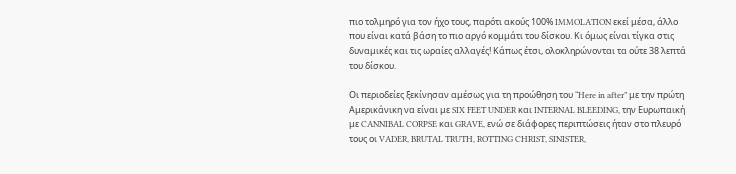πιο τολμηρό για τον ήχο τους, παρότι ακούς 100% IMMOLATION εκεί μέσα, άλλο που είναι κατά βάση το πιο αργό κομμάτι του δίσκου. Κι όμως είναι τίγκα στις δυναμικές και τις ωραίες αλλαγές! Κάπως έτσι, ολοκληρώνονται τα ούτε 38 λεπτά του δίσκου.

Οι περιοδείες ξεκίνησαν αμέσως για τη προώθηση του “Here in after” με την πρώτη Αμερικάνικη να είναι με SIX FEET UNDER και INTERNAL BLEEDING, την Ευρωπαική με CANNIBAL CORPSE και GRAVE, ενώ σε διάφορες περιπτώσεις ήταν στο πλευρό τους οι VADER, BRUTAL TRUTH, ROTTING CHRIST, SINISTER,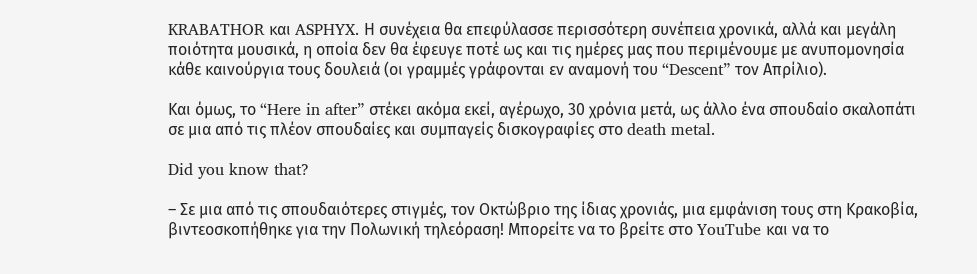KRABATHOR και ASPHYX. Η συνέχεια θα επεφύλασσε περισσότερη συνέπεια χρονικά, αλλά και μεγάλη ποιότητα μουσικά, η οποία δεν θα έφευγε ποτέ ως και τις ημέρες μας που περιμένουμε με ανυπομονησία κάθε καινούργια τους δουλειά (οι γραμμές γράφονται εν αναμονή του “Descent” τον Απρίλιο).

Και όμως, το “Here in after” στέκει ακόμα εκεί, αγέρωχο, 30 χρόνια μετά, ως άλλο ένα σπουδαίο σκαλοπάτι σε μια από τις πλέον σπουδαίες και συμπαγείς δισκογραφίες στο death metal.

Did you know that?

– Σε μια από τις σπουδαιότερες στιγμές, τον Οκτώβριο της ίδιας χρονιάς, μια εμφάνιση τους στη Κρακοβία, βιντεοσκοπήθηκε για την Πολωνική τηλεόραση! Μπορείτε να το βρείτε στο YouTube και να το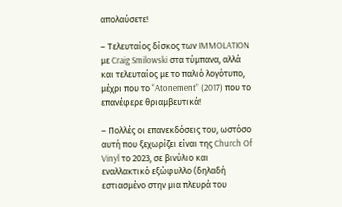απολαύσετε!

– Τελευταίος δίσκος των IMMOLATION με Craig Smilowski στα τύμπανα, αλλά και τελευταίος με το παλιό λογότυπο, μέχρι που το “Atonement” (2017) που το επανέφερε θριαμβευτικά!

– Πολλές οι επανεκδόσεις του, ωστόσο αυτή που ξεχωρίζει είναι της Church Of Vinyl το 2023, σε βινύλιο και εναλλακτικό εξώφυλλο (δηλαδή εστιασμένο στην μια πλευρά του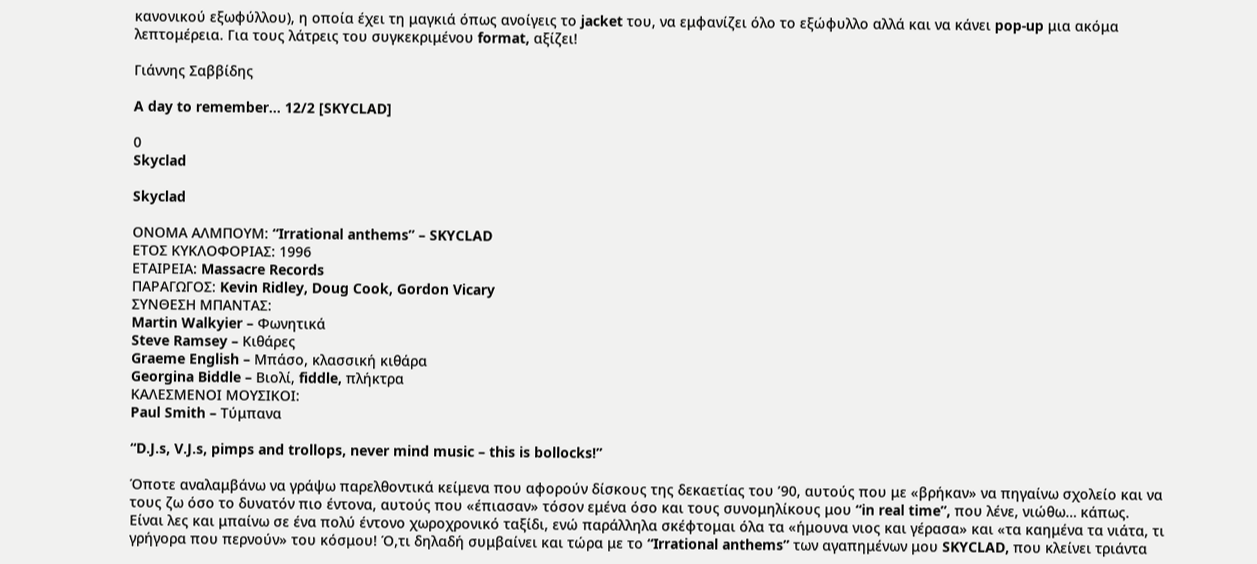κανονικού εξωφύλλου), η οποία έχει τη μαγκιά όπως ανοίγεις το jacket του, να εμφανίζει όλο το εξώφυλλο αλλά και να κάνει pop-up μια ακόμα λεπτομέρεια. Για τους λάτρεις του συγκεκριμένου format, αξίζει!

Γιάννης Σαββίδης

A day to remember… 12/2 [SKYCLAD]

0
Skyclad

Skyclad

ΟΝΟΜΑ ΑΛΜΠΟΥΜ: “Irrational anthems” – SKYCLAD
ΕΤΟΣ ΚΥΚΛΟΦΟΡΙΑΣ: 1996
ΕΤΑΙΡΕΙΑ: Massacre Records
ΠΑΡΑΓΩΓΟΣ: Kevin Ridley, Doug Cook, Gordon Vicary
ΣΥΝΘΕΣΗ ΜΠΑΝΤΑΣ:
Martin Walkyier – Φωνητικά
Steve Ramsey – Κιθάρες
Graeme English – Μπάσο, κλασσική κιθάρα
Georgina Biddle – Βιολί, fiddle, πλήκτρα
ΚΑΛΕΣΜΕΝΟΙ ΜΟΥΣΙΚΟΙ:
Paul Smith – Τύμπανα

“D.J.s, V.J.s, pimps and trollops, never mind music – this is bollocks!”

Όποτε αναλαμβάνω να γράψω παρελθοντικά κείμενα που αφορούν δίσκους της δεκαετίας του ’90, αυτούς που με «βρήκαν» να πηγαίνω σχολείο και να τους ζω όσο το δυνατόν πιο έντονα, αυτούς που «έπιασαν» τόσον εμένα όσο και τους συνομηλίκους μου “in real time”, που λένε, νιώθω… κάπως. Είναι λες και μπαίνω σε ένα πολύ έντονο χωροχρονικό ταξίδι, ενώ παράλληλα σκέφτομαι όλα τα «ήμουνα νιος και γέρασα» και «τα καημένα τα νιάτα, τι γρήγορα που περνούν» του κόσμου! Ό,τι δηλαδή συμβαίνει και τώρα με το “Irrational anthems” των αγαπημένων μου SKYCLAD, που κλείνει τριάντα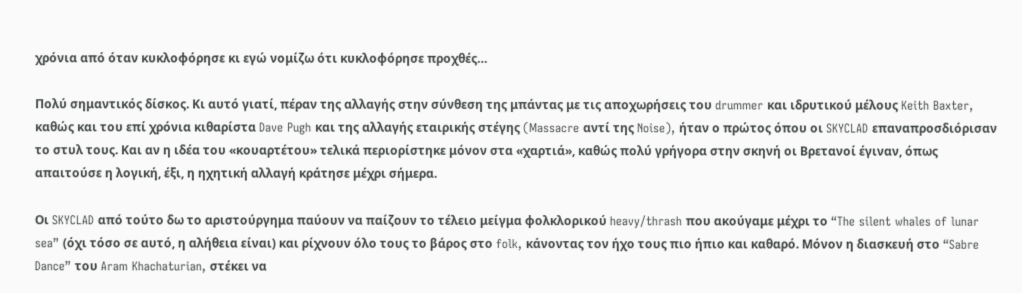χρόνια από όταν κυκλοφόρησε κι εγώ νομίζω ότι κυκλοφόρησε προχθές…

Πολύ σημαντικός δίσκος. Κι αυτό γιατί, πέραν της αλλαγής στην σύνθεση της μπάντας με τις αποχωρήσεις του drummer και ιδρυτικού μέλους Keith Baxter, καθώς και του επί χρόνια κιθαρίστα Dave Pugh και της αλλαγής εταιρικής στέγης (Massacre αντί της Noise), ήταν ο πρώτος όπου οι SKYCLAD επαναπροσδιόρισαν το στυλ τους. Και αν η ιδέα του «κουαρτέτου» τελικά περιορίστηκε μόνον στα «χαρτιά», καθώς πολύ γρήγορα στην σκηνή οι Βρετανοί έγιναν, όπως απαιτούσε η λογική, έξι, η ηχητική αλλαγή κράτησε μέχρι σήμερα.

Οι SKYCLAD από τούτο δω το αριστούργημα παύουν να παίζουν το τέλειο μείγμα φολκλορικού heavy/thrash που ακούγαμε μέχρι το “The silent whales of lunar sea” (όχι τόσο σε αυτό, η αλήθεια είναι) και ρίχνουν όλο τους το βάρος στο folk, κάνοντας τον ήχο τους πιο ήπιο και καθαρό. Μόνον η διασκευή στο “Sabre Dance” του Aram Khachaturian, στέκει να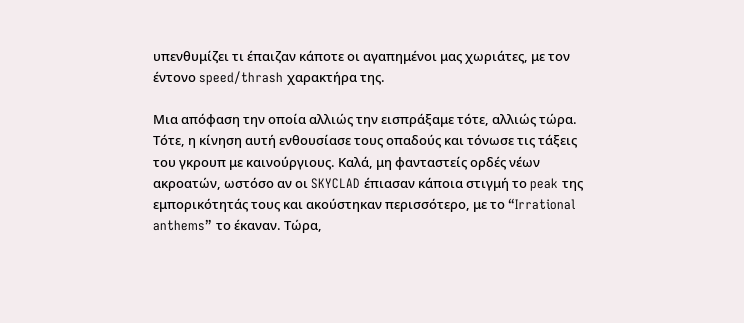υπενθυμίζει τι έπαιζαν κάποτε οι αγαπημένοι μας χωριάτες, με τον έντονο speed/thrash χαρακτήρα της.

Μια απόφαση την οποία αλλιώς την εισπράξαμε τότε, αλλιώς τώρα. Τότε, η κίνηση αυτή ενθουσίασε τους οπαδούς και τόνωσε τις τάξεις του γκρουπ με καινούργιους. Καλά, μη φανταστείς ορδές νέων ακροατών, ωστόσο αν οι SKYCLAD έπιασαν κάποια στιγμή το peak της εμπορικότητάς τους και ακούστηκαν περισσότερο, με το “Irrational anthems” το έκαναν. Τώρα,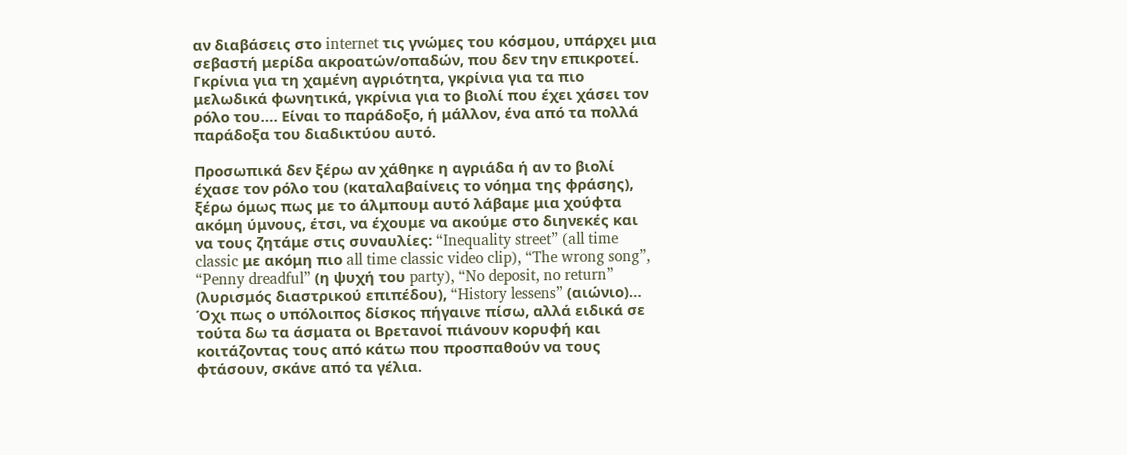αν διαβάσεις στο internet τις γνώμες του κόσμου, υπάρχει μια σεβαστή μερίδα ακροατών/οπαδών, που δεν την επικροτεί. Γκρίνια για τη χαμένη αγριότητα, γκρίνια για τα πιο μελωδικά φωνητικά, γκρίνια για το βιολί που έχει χάσει τον ρόλο του…. Είναι το παράδοξο, ή μάλλον, ένα από τα πολλά παράδοξα του διαδικτύου αυτό.

Προσωπικά δεν ξέρω αν χάθηκε η αγριάδα ή αν το βιολί έχασε τον ρόλο του (καταλαβαίνεις το νόημα της φράσης), ξέρω όμως πως με το άλμπουμ αυτό λάβαμε μια χούφτα ακόμη ύμνους, έτσι, να έχουμε να ακούμε στο διηνεκές και να τους ζητάμε στις συναυλίες: “Inequality street” (all time classic με ακόμη πιο all time classic video clip), “The wrong song”, “Penny dreadful” (η ψυχή του party), “No deposit, no return” (λυρισμός διαστρικού επιπέδου), “History lessens” (αιώνιο)… Όχι πως ο υπόλοιπος δίσκος πήγαινε πίσω, αλλά ειδικά σε τούτα δω τα άσματα οι Βρετανοί πιάνουν κορυφή και κοιτάζοντας τους από κάτω που προσπαθούν να τους φτάσουν, σκάνε από τα γέλια.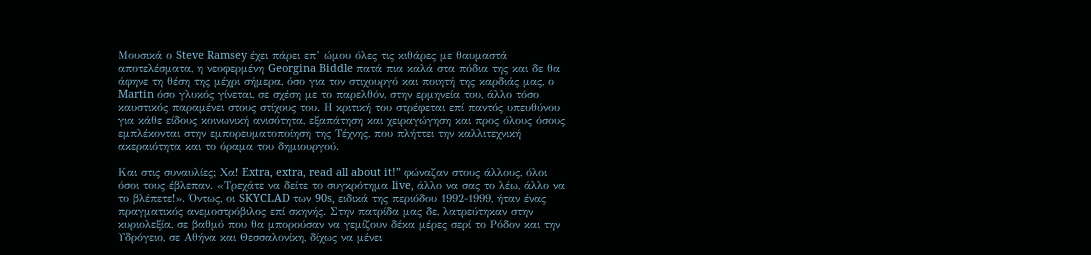Μουσικά ο Steve Ramsey έχει πάρει επ’ ώμου όλες τις κιθάρες με θαυμαστά αποτελέσματα, η νεοφερμένη Georgina Biddle πατά πια καλά στα πόδια της και δε θα άφηνε τη θέση της μέχρι σήμερα, όσο για τον στιχουργό και ποιητή της καρδιάς μας, ο Martin όσο γλυκός γίνεται, σε σχέση με το παρελθόν, στην ερμηνεία του, άλλο τόσο καυστικός παραμένει στους στίχους του. Η κριτική του στρέφεται επί παντός υπευθύνου για κάθε είδους κοινωνική ανισότητα, εξαπάτηση και χειραγώγηση και προς όλους όσους εμπλέκονται στην εμπορευματοποίηση της Τέχνης, που πλήττει την καλλιτεχνική ακεραιότητα και το όραμα του δημιουργού.

Και στις συναυλίες; Χα! Extra, extra, read all about it!” φώναζαν στους άλλους, όλοι όσοι τους έβλεπαν. «Τρεχάτε να δείτε το συγκρότημα live, άλλο να σας το λέω, άλλο να το βλέπετε!». Όντως, οι SKYCLAD των 90s, ειδικά της περιόδου 1992-1999, ήταν ένας πραγματικός ανεμοστρόβιλος επί σκηνής. Στην πατρίδα μας δε, λατρεύτηκαν στην κυριολεξία, σε βαθμό που θα μπορούσαν να γεμίζουν δέκα μέρες σερί το Ρόδον και την Υδρόγειο, σε Αθήνα και Θεσσαλονίκη, δίχως να μένει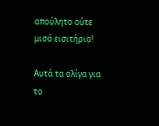απούλητο ούτε μισό εισιτήριο!

Αυτά τα ολίγα για το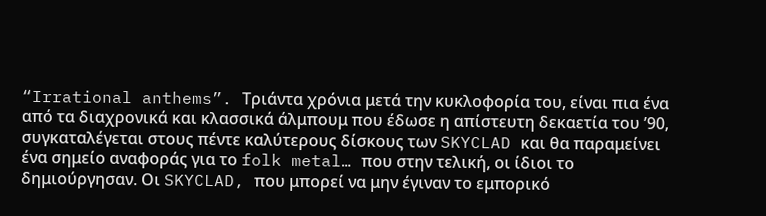“Irrational anthems”. Τριάντα χρόνια μετά την κυκλοφορία του, είναι πια ένα από τα διαχρονικά και κλασσικά άλμπουμ που έδωσε η απίστευτη δεκαετία του ’90, συγκαταλέγεται στους πέντε καλύτερους δίσκους των SKYCLAD και θα παραμείνει ένα σημείο αναφοράς για το folk metal… που στην τελική, οι ίδιοι το δημιούργησαν. Οι SKYCLAD, που μπορεί να μην έγιναν το εμπορικό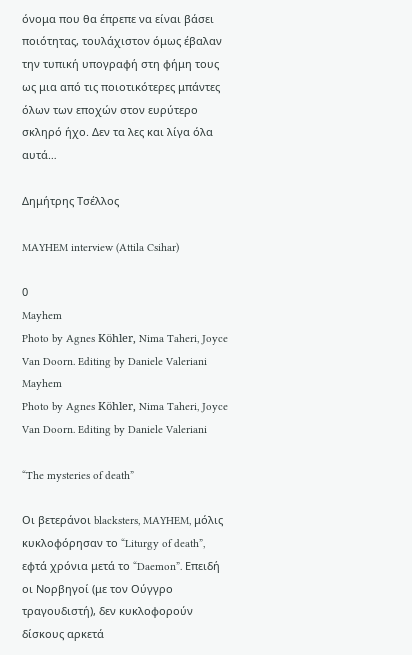όνομα που θα έπρεπε να είναι βάσει ποιότητας, τουλάχιστον όμως έβαλαν την τυπική υπογραφή στη φήμη τους ως μια από τις ποιοτικότερες μπάντες όλων των εποχών στον ευρύτερο σκληρό ήχο. Δεν τα λες και λίγα όλα αυτά…

Δημήτρης Τσέλλος

MAYHEM interview (Attila Csihar)

0
Mayhem
Photo by Agnes Köhler, Nima Taheri, Joyce Van Doorn. Editing by Daniele Valeriani
Mayhem
Photo by Agnes Köhler, Nima Taheri, Joyce Van Doorn. Editing by Daniele Valeriani

“The mysteries of death”

Οι βετεράνοι blacksters, MAYHEM, μόλις κυκλοφόρησαν το “Liturgy of death”, εφτά χρόνια μετά το “Daemon”. Επειδή οι Νορβηγοί (με τον Ούγγρο τραγουδιστή), δεν κυκλοφορούν δίσκους αρκετά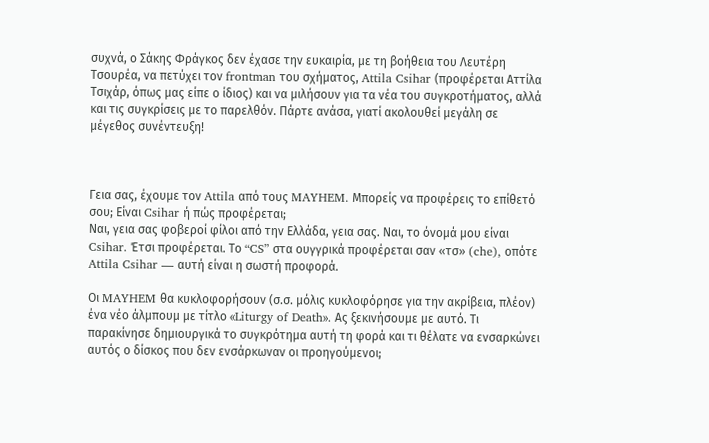συχνά, ο Σάκης Φράγκος δεν έχασε την ευκαιρία, με τη βοήθεια του Λευτέρη Τσουρέα, να πετύχει τον frontman του σχήματος, Attila Csihar (προφέρεται Αττίλα Τσιχάρ, όπως μας είπε ο ίδιος) και να μιλήσουν για τα νέα του συγκροτήματος, αλλά και τις συγκρίσεις με το παρελθόν. Πάρτε ανάσα, γιατί ακολουθεί μεγάλη σε μέγεθος συνέντευξη!



Γεια σας, έχουμε τον Attila από τους MAYHEM. Μπορείς να προφέρεις το επίθετό σου; Είναι Csihar ή πώς προφέρεται;
Ναι, γεια σας φοβεροί φίλοι από την Ελλάδα, γεια σας. Ναι, το όνομά μου είναι Csihar. Έτσι προφέρεται. Το “CS” στα ουγγρικά προφέρεται σαν «τσ» (che), οπότε Attila Csihar — αυτή είναι η σωστή προφορά.

Οι MAYHEM θα κυκλοφορήσουν (σ.σ. μόλις κυκλοφόρησε για την ακρίβεια, πλέον) ένα νέο άλμπουμ με τίτλο «Liturgy of Death». Ας ξεκινήσουμε με αυτό. Τι παρακίνησε δημιουργικά το συγκρότημα αυτή τη φορά και τι θέλατε να ενσαρκώνει αυτός ο δίσκος που δεν ενσάρκωναν οι προηγούμενοι;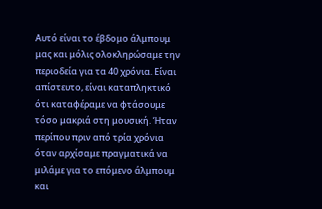Αυτό είναι το έβδομο άλμπουμ μας και μόλις ολοκληρώσαμε την περιοδεία για τα 40 χρόνια. Είναι απίστευτο, είναι καταπληκτικό ότι καταφέραμε να φτάσουμε τόσο μακριά στη μουσική. Ήταν περίπου πριν από τρία χρόνια όταν αρχίσαμε πραγματικά να μιλάμε για το επόμενο άλμπουμ και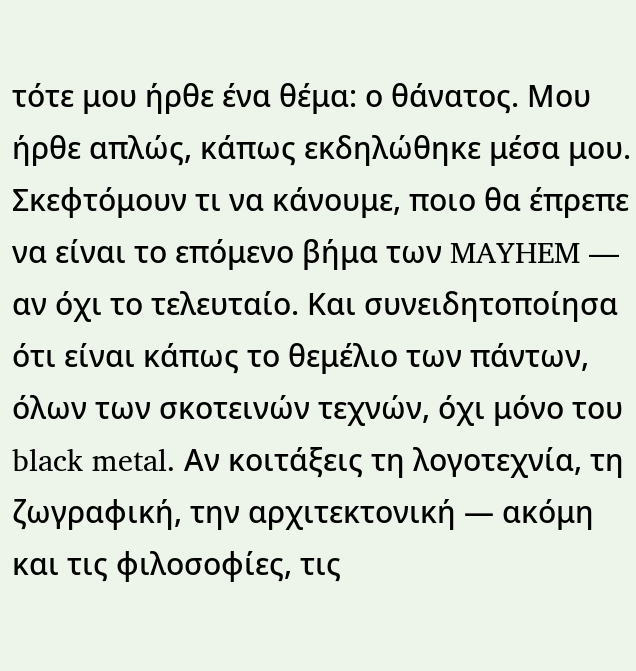τότε μου ήρθε ένα θέμα: ο θάνατος. Μου ήρθε απλώς, κάπως εκδηλώθηκε μέσα μου. Σκεφτόμουν τι να κάνουμε, ποιο θα έπρεπε να είναι το επόμενο βήμα των MAYHEM — αν όχι το τελευταίο. Και συνειδητοποίησα ότι είναι κάπως το θεμέλιο των πάντων, όλων των σκοτεινών τεχνών, όχι μόνο του black metal. Αν κοιτάξεις τη λογοτεχνία, τη ζωγραφική, την αρχιτεκτονική — ακόμη και τις φιλοσοφίες, τις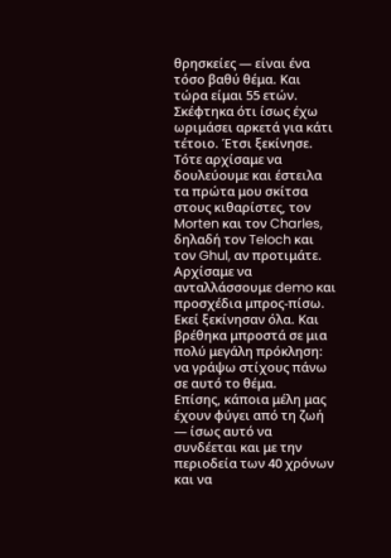θρησκείες — είναι ένα τόσο βαθύ θέμα. Και τώρα είμαι 55 ετών. Σκέφτηκα ότι ίσως έχω ωριμάσει αρκετά για κάτι τέτοιο. Έτσι ξεκίνησε.
Τότε αρχίσαμε να δουλεύουμε και έστειλα τα πρώτα μου σκίτσα στους κιθαρίστες, τον Morten και τον Charles, δηλαδή τον Teloch και τον Ghul, αν προτιμάτε. Αρχίσαμε να ανταλλάσσουμε demo και προσχέδια μπρος-πίσω. Εκεί ξεκίνησαν όλα. Και βρέθηκα μπροστά σε μια πολύ μεγάλη πρόκληση: να γράψω στίχους πάνω σε αυτό το θέμα.
Επίσης, κάποια μέλη μας έχουν φύγει από τη ζωή — ίσως αυτό να συνδέεται και με την περιοδεία των 40 χρόνων και να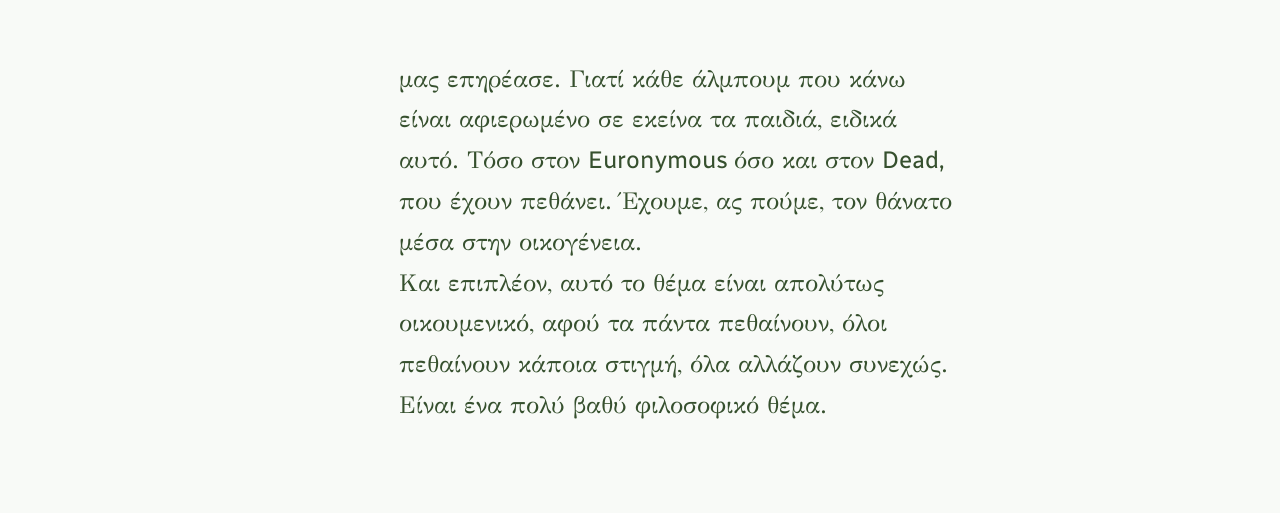μας επηρέασε. Γιατί κάθε άλμπουμ που κάνω είναι αφιερωμένο σε εκείνα τα παιδιά, ειδικά αυτό. Τόσο στον Euronymous όσο και στον Dead, που έχουν πεθάνει. Έχουμε, ας πούμε, τον θάνατο μέσα στην οικογένεια.
Και επιπλέον, αυτό το θέμα είναι απολύτως οικουμενικό, αφού τα πάντα πεθαίνουν, όλοι πεθαίνουν κάποια στιγμή, όλα αλλάζουν συνεχώς. Είναι ένα πολύ βαθύ φιλοσοφικό θέμα.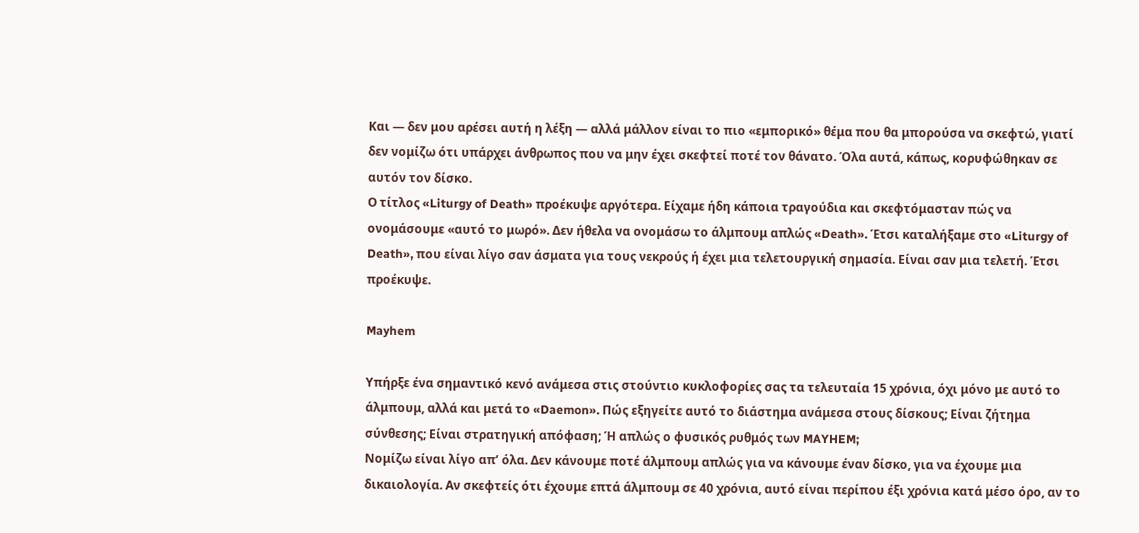Και — δεν μου αρέσει αυτή η λέξη — αλλά μάλλον είναι το πιο «εμπορικό» θέμα που θα μπορούσα να σκεφτώ, γιατί δεν νομίζω ότι υπάρχει άνθρωπος που να μην έχει σκεφτεί ποτέ τον θάνατο. Όλα αυτά, κάπως, κορυφώθηκαν σε αυτόν τον δίσκο.
Ο τίτλος «Liturgy of Death» προέκυψε αργότερα. Είχαμε ήδη κάποια τραγούδια και σκεφτόμασταν πώς να ονομάσουμε «αυτό το μωρό». Δεν ήθελα να ονομάσω το άλμπουμ απλώς «Death». Έτσι καταλήξαμε στο «Liturgy of Death», που είναι λίγο σαν άσματα για τους νεκρούς ή έχει μια τελετουργική σημασία. Είναι σαν μια τελετή. Έτσι προέκυψε.

Mayhem

Υπήρξε ένα σημαντικό κενό ανάμεσα στις στούντιο κυκλοφορίες σας τα τελευταία 15 χρόνια, όχι μόνο με αυτό το άλμπουμ, αλλά και μετά το «Daemon». Πώς εξηγείτε αυτό το διάστημα ανάμεσα στους δίσκους; Είναι ζήτημα σύνθεσης; Είναι στρατηγική απόφαση; Ή απλώς ο φυσικός ρυθμός των MAYHEM;
Νομίζω είναι λίγο απ’ όλα. Δεν κάνουμε ποτέ άλμπουμ απλώς για να κάνουμε έναν δίσκο, για να έχουμε μια δικαιολογία. Αν σκεφτείς ότι έχουμε επτά άλμπουμ σε 40 χρόνια, αυτό είναι περίπου έξι χρόνια κατά μέσο όρο, αν το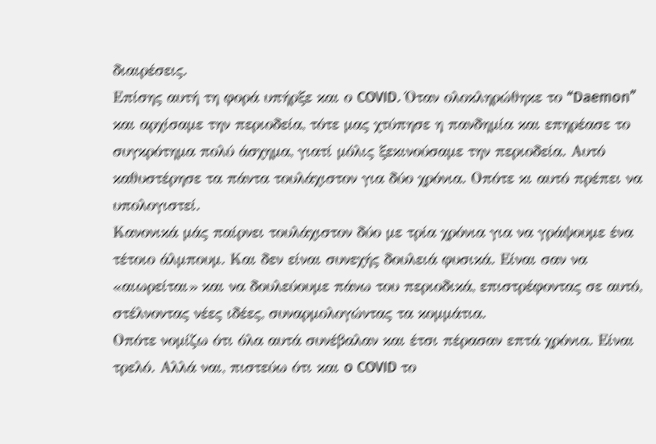διαιρέσεις.
Επίσης αυτή τη φορά υπήρξε και ο COVID. Όταν ολοκληρώθηκε το “Daemon” και αρχίσαμε την περιοδεία, τότε μας χτύπησε η πανδημία και επηρέασε το συγκρότημα πολύ άσχημα, γιατί μόλις ξεκινούσαμε την περιοδεία. Αυτό καθυστέρησε τα πάντα τουλάχιστον για δύο χρόνια. Οπότε κι αυτό πρέπει να υπολογιστεί.
Κανονικά μάς παίρνει τουλάχιστον δύο με τρία χρόνια για να γράψουμε ένα τέτοιο άλμπουμ. Και δεν είναι συνεχής δουλειά φυσικά. Eίναι σαν να «αιωρείται» και να δουλεύουμε πάνω του περιοδικά, επιστρέφοντας σε αυτό, στέλνοντας νέες ιδέες, συναρμολογώντας τα κομμάτια.
Οπότε νομίζω ότι όλα αυτά συνέβαλαν και έτσι πέρασαν επτά χρόνια. Είναι τρελό. Αλλά ναι, πιστεύω ότι και o COVID το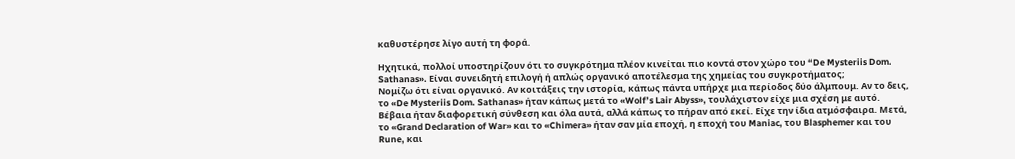καθυστέρησε λίγο αυτή τη φορά.

Ηχητικά, πολλοί υποστηρίζουν ότι το συγκρότημα πλέον κινείται πιο κοντά στον χώρο του “De Mysteriis Dom. Sathanas». Είναι συνειδητή επιλογή ή απλώς οργανικό αποτέλεσμα της χημείας του συγκροτήματος;
Νομίζω ότι είναι οργανικό. Αν κοιτάξεις την ιστορία, κάπως πάντα υπήρχε μια περίοδος δύο άλμπουμ. Αν το δεις, το «De Mysteriis Dom. Sathanas» ήταν κάπως μετά το «Wolf’s Lair Abyss», τουλάχιστον είχε μια σχέση με αυτό. Βέβαια ήταν διαφορετική σύνθεση και όλα αυτά, αλλά κάπως το πήραν από εκεί. Είχε την ίδια ατμόσφαιρα. Μετά, το «Grand Declaration of War» και το «Chimera» ήταν σαν μία εποχή, η εποχή του Maniac, του Blasphemer και του Rune, και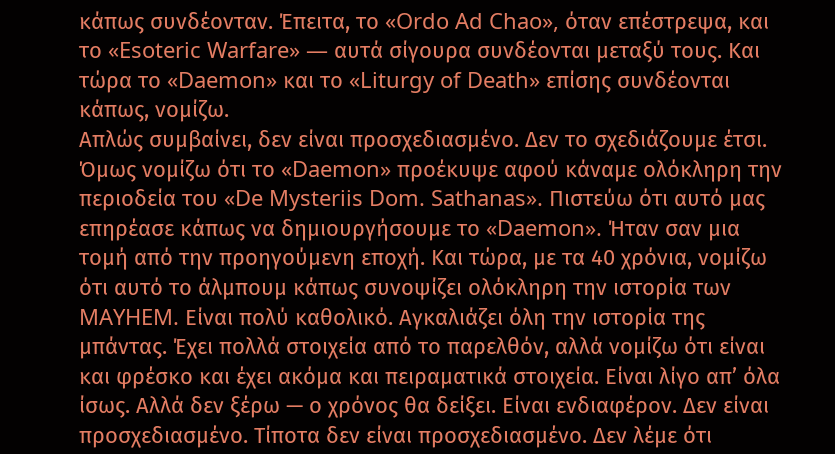κάπως συνδέονταν. Έπειτα, το «Ordo Ad Chao», όταν επέστρεψα, και το «Esoteric Warfare» — αυτά σίγουρα συνδέονται μεταξύ τους. Και τώρα το «Daemon» και το «Liturgy of Death» επίσης συνδέονται κάπως, νομίζω.
Απλώς συμβαίνει, δεν είναι προσχεδιασμένο. Δεν το σχεδιάζουμε έτσι. Όμως νομίζω ότι το «Daemon» προέκυψε αφού κάναμε ολόκληρη την περιοδεία του «De Mysteriis Dom. Sathanas». Πιστεύω ότι αυτό μας επηρέασε κάπως να δημιουργήσουμε το «Daemon». Ήταν σαν μια τομή από την προηγούμενη εποχή. Και τώρα, με τα 40 χρόνια, νομίζω ότι αυτό το άλμπουμ κάπως συνοψίζει ολόκληρη την ιστορία των MAYHEM. Είναι πολύ καθολικό. Αγκαλιάζει όλη την ιστορία της μπάντας. Έχει πολλά στοιχεία από το παρελθόν, αλλά νομίζω ότι είναι και φρέσκο και έχει ακόμα και πειραματικά στοιχεία. Είναι λίγο απ’ όλα ίσως. Αλλά δεν ξέρω — ο χρόνος θα δείξει. Είναι ενδιαφέρον. Δεν είναι προσχεδιασμένο. Τίποτα δεν είναι προσχεδιασμένο. Δεν λέμε ότι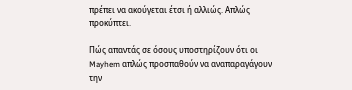πρέπει να ακούγεται έτσι ή αλλιώς. Απλώς προκύπτει.

Πώς απαντάς σε όσους υποστηρίζουν ότι οι Mayhem απλώς προσπαθούν να αναπαραγάγουν την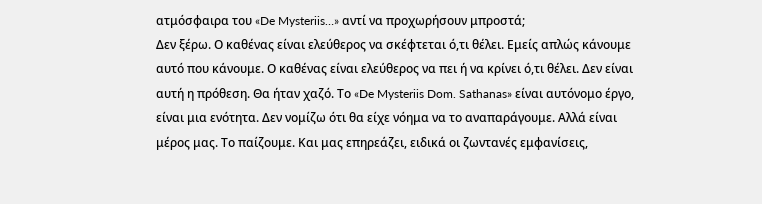ατμόσφαιρα του «De Mysteriis…» αντί να προχωρήσουν μπροστά;
Δεν ξέρω. Ο καθένας είναι ελεύθερος να σκέφτεται ό,τι θέλει. Εμείς απλώς κάνουμε αυτό που κάνουμε. Ο καθένας είναι ελεύθερος να πει ή να κρίνει ό,τι θέλει. Δεν είναι αυτή η πρόθεση. Θα ήταν χαζό. Το «De Mysteriis Dom. Sathanas» είναι αυτόνομο έργο, είναι μια ενότητα. Δεν νομίζω ότι θα είχε νόημα να το αναπαράγουμε. Αλλά είναι μέρος μας. Το παίζουμε. Και μας επηρεάζει, ειδικά οι ζωντανές εμφανίσεις,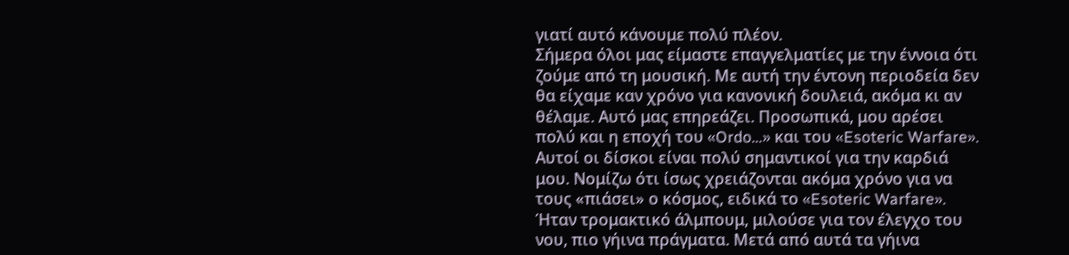γιατί αυτό κάνουμε πολύ πλέον.
Σήμερα όλοι μας είμαστε επαγγελματίες με την έννοια ότι ζούμε από τη μουσική. Με αυτή την έντονη περιοδεία δεν θα είχαμε καν χρόνο για κανονική δουλειά, ακόμα κι αν θέλαμε. Αυτό μας επηρεάζει. Προσωπικά, μου αρέσει πολύ και η εποχή του «Ordo…» και του «Esoteric Warfare». Αυτοί οι δίσκοι είναι πολύ σημαντικοί για την καρδιά μου. Νομίζω ότι ίσως χρειάζονται ακόμα χρόνο για να τους «πιάσει» ο κόσμος, ειδικά το «Esoteric Warfare». Ήταν τρομακτικό άλμπουμ, μιλούσε για τον έλεγχο του νου, πιο γήινα πράγματα. Μετά από αυτά τα γήινα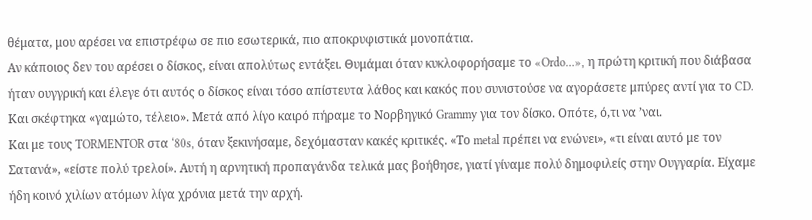θέματα, μου αρέσει να επιστρέφω σε πιο εσωτερικά, πιο αποκρυφιστικά μονοπάτια.
Αν κάποιος δεν του αρέσει ο δίσκος, είναι απολύτως εντάξει. Θυμάμαι όταν κυκλοφορήσαμε το «Ordo…», η πρώτη κριτική που διάβασα ήταν ουγγρική και έλεγε ότι αυτός ο δίσκος είναι τόσο απίστευτα λάθος και κακός που συνιστούσε να αγοράσετε μπύρες αντί για το CD. Και σκέφτηκα «γαμώτο, τέλειο». Μετά από λίγο καιρό πήραμε το Νορβηγικό Grammy για τον δίσκο. Οπότε, ό,τι να ’ναι.
Και με τους TORMENTOR στα ‘80s, όταν ξεκινήσαμε, δεχόμασταν κακές κριτικές. «Το metal πρέπει να ενώνει», «τι είναι αυτό με τον Σατανά», «είστε πολύ τρελοί». Αυτή η αρνητική προπαγάνδα τελικά μας βοήθησε, γιατί γίναμε πολύ δημοφιλείς στην Ουγγαρία. Είχαμε ήδη κοινό χιλίων ατόμων λίγα χρόνια μετά την αρχή.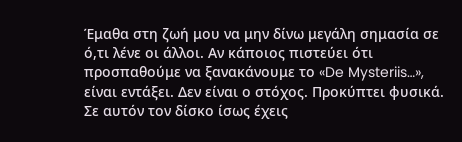Έμαθα στη ζωή μου να μην δίνω μεγάλη σημασία σε ό,τι λένε οι άλλοι. Αν κάποιος πιστεύει ότι προσπαθούμε να ξανακάνουμε το «De Mysteriis…», είναι εντάξει. Δεν είναι ο στόχος. Προκύπτει φυσικά. Σε αυτόν τον δίσκο ίσως έχεις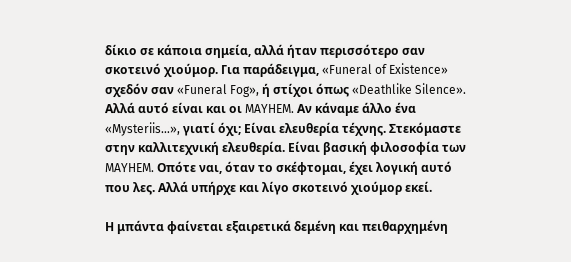δίκιο σε κάποια σημεία, αλλά ήταν περισσότερο σαν σκοτεινό χιούμορ. Για παράδειγμα, «Funeral of Existence» σχεδόν σαν «Funeral Fog», ή στίχοι όπως «Deathlike Silence». Αλλά αυτό είναι και οι MAYHEM. Αν κάναμε άλλο ένα «Mysteriis…», γιατί όχι; Είναι ελευθερία τέχνης. Στεκόμαστε στην καλλιτεχνική ελευθερία. Είναι βασική φιλοσοφία των MAYHEM. Οπότε ναι, όταν το σκέφτομαι, έχει λογική αυτό που λες. Αλλά υπήρχε και λίγο σκοτεινό χιούμορ εκεί.

Η μπάντα φαίνεται εξαιρετικά δεμένη και πειθαρχημένη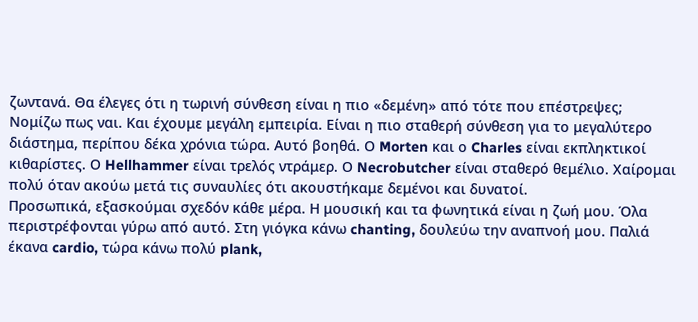ζωντανά. Θα έλεγες ότι η τωρινή σύνθεση είναι η πιο «δεμένη» από τότε που επέστρεψες;
Νομίζω πως ναι. Και έχουμε μεγάλη εμπειρία. Είναι η πιο σταθερή σύνθεση για το μεγαλύτερο διάστημα, περίπου δέκα χρόνια τώρα. Αυτό βοηθά. Ο Morten και ο Charles είναι εκπληκτικοί κιθαρίστες. Ο Hellhammer είναι τρελός ντράμερ. Ο Necrobutcher είναι σταθερό θεμέλιο. Χαίρομαι πολύ όταν ακούω μετά τις συναυλίες ότι ακουστήκαμε δεμένοι και δυνατοί.
Προσωπικά, εξασκούμαι σχεδόν κάθε μέρα. Η μουσική και τα φωνητικά είναι η ζωή μου. Όλα περιστρέφονται γύρω από αυτό. Στη γιόγκα κάνω chanting, δουλεύω την αναπνοή μου. Παλιά έκανα cardio, τώρα κάνω πολύ plank,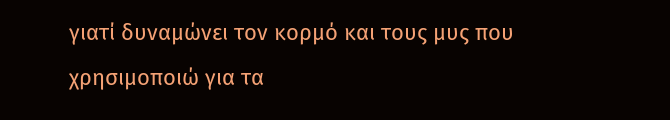γιατί δυναμώνει τον κορμό και τους μυς που χρησιμοποιώ για τα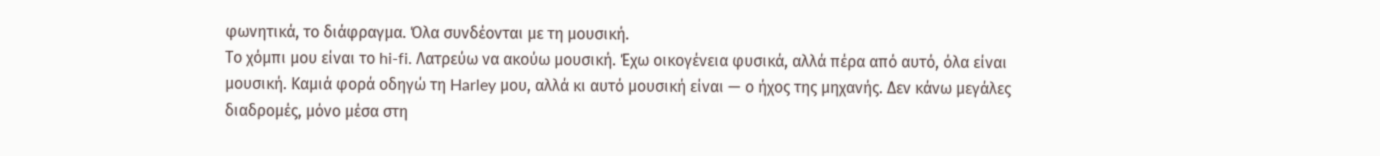φωνητικά, το διάφραγμα. Όλα συνδέονται με τη μουσική.
Το χόμπι μου είναι το hi-fi. Λατρεύω να ακούω μουσική. Έχω οικογένεια φυσικά, αλλά πέρα από αυτό, όλα είναι μουσική. Καμιά φορά οδηγώ τη Harley μου, αλλά κι αυτό μουσική είναι — ο ήχος της μηχανής. Δεν κάνω μεγάλες διαδρομές, μόνο μέσα στη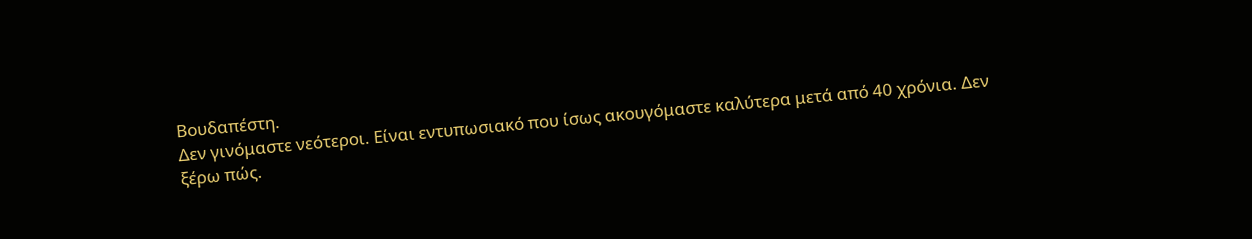Βουδαπέστη.
Δεν γινόμαστε νεότεροι. Είναι εντυπωσιακό που ίσως ακουγόμαστε καλύτερα μετά από 40 χρόνια. Δεν ξέρω πώς.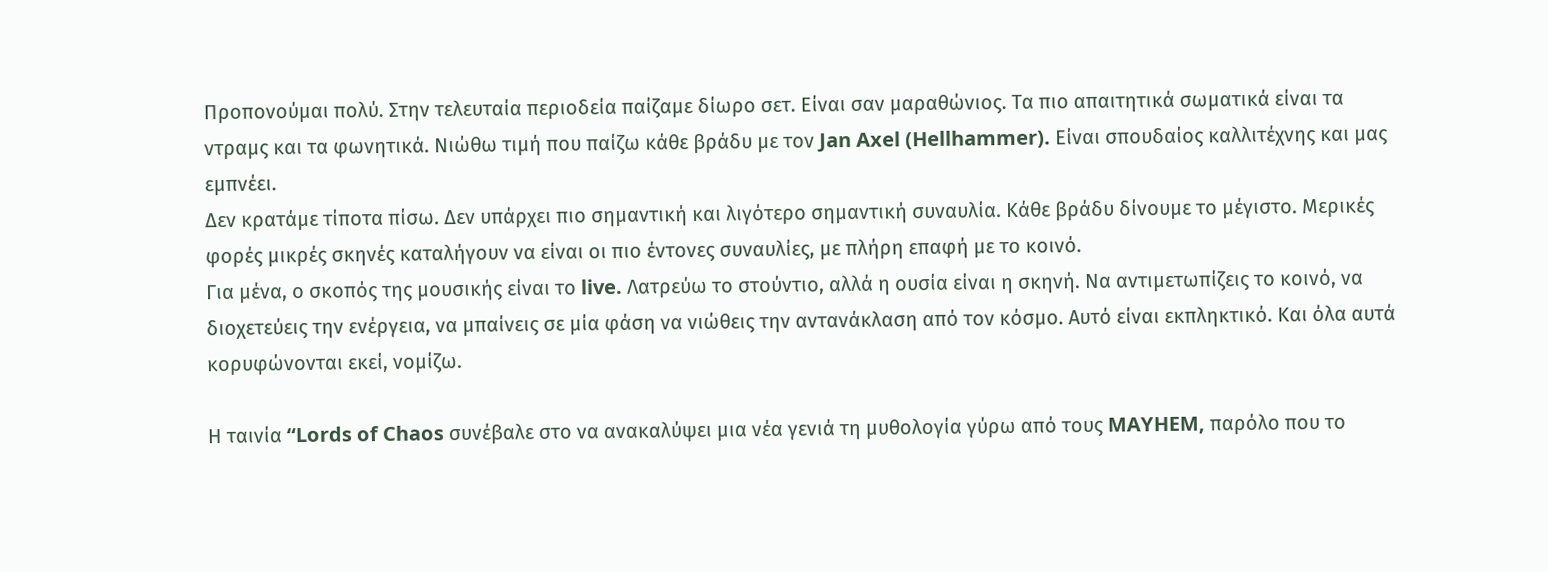Προπονούμαι πολύ. Στην τελευταία περιοδεία παίζαμε δίωρο σετ. Είναι σαν μαραθώνιος. Τα πιο απαιτητικά σωματικά είναι τα ντραμς και τα φωνητικά. Νιώθω τιμή που παίζω κάθε βράδυ με τον Jan Axel (Hellhammer). Είναι σπουδαίος καλλιτέχνης και μας εμπνέει.
Δεν κρατάμε τίποτα πίσω. Δεν υπάρχει πιο σημαντική και λιγότερο σημαντική συναυλία. Κάθε βράδυ δίνουμε το μέγιστο. Μερικές φορές μικρές σκηνές καταλήγουν να είναι οι πιο έντονες συναυλίες, με πλήρη επαφή με το κοινό.
Για μένα, ο σκοπός της μουσικής είναι το live. Λατρεύω το στούντιο, αλλά η ουσία είναι η σκηνή. Να αντιμετωπίζεις το κοινό, να διοχετεύεις την ενέργεια, να μπαίνεις σε μία φάση να νιώθεις την αντανάκλαση από τον κόσμο. Αυτό είναι εκπληκτικό. Και όλα αυτά κορυφώνονται εκεί, νομίζω.

Η ταινία “Lords of Chaos συνέβαλε στο να ανακαλύψει μια νέα γενιά τη μυθολογία γύρω από τους MAYHEM, παρόλο που το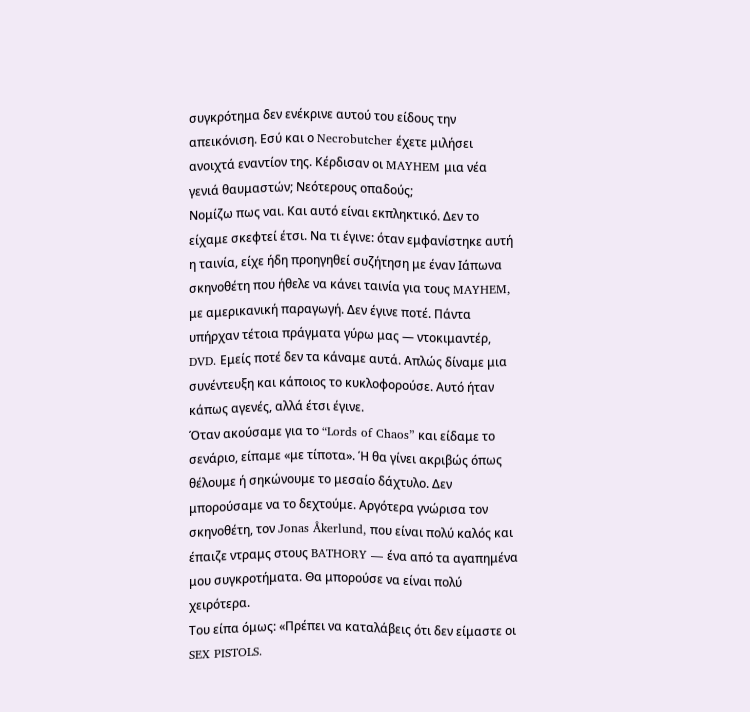συγκρότημα δεν ενέκρινε αυτού του είδους την απεικόνιση. Εσύ και ο Necrobutcher έχετε μιλήσει ανοιχτά εναντίον της. Κέρδισαν οι MAYHEM μια νέα γενιά θαυμαστών; Νεότερους οπαδούς;
Νομίζω πως ναι. Και αυτό είναι εκπληκτικό. Δεν το είχαμε σκεφτεί έτσι. Να τι έγινε: όταν εμφανίστηκε αυτή η ταινία, είχε ήδη προηγηθεί συζήτηση με έναν Ιάπωνα σκηνοθέτη που ήθελε να κάνει ταινία για τους MAYHEM, με αμερικανική παραγωγή. Δεν έγινε ποτέ. Πάντα υπήρχαν τέτοια πράγματα γύρω μας — ντοκιμαντέρ, DVD. Εμείς ποτέ δεν τα κάναμε αυτά. Απλώς δίναμε μια συνέντευξη και κάποιος το κυκλοφορούσε. Αυτό ήταν κάπως αγενές, αλλά έτσι έγινε.
Όταν ακούσαμε για το “Lords of Chaos” και είδαμε το σενάριο, είπαμε «με τίποτα». Ή θα γίνει ακριβώς όπως θέλουμε ή σηκώνουμε το μεσαίο δάχτυλο. Δεν μπορούσαμε να το δεχτούμε. Αργότερα γνώρισα τον σκηνοθέτη, τον Jonas Åkerlund, που είναι πολύ καλός και έπαιζε ντραμς στους BATHORY — ένα από τα αγαπημένα μου συγκροτήματα. Θα μπορούσε να είναι πολύ χειρότερα.
Του είπα όμως: «Πρέπει να καταλάβεις ότι δεν είμαστε οι SEX PISTOLS.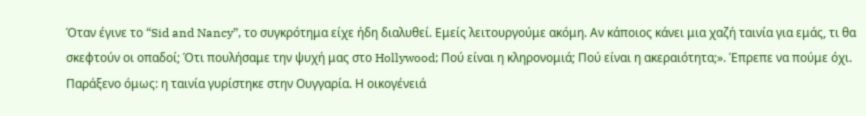Όταν έγινε το “Sid and Nancy”, το συγκρότημα είχε ήδη διαλυθεί. Εμείς λειτουργούμε ακόμη. Αν κάποιος κάνει μια χαζή ταινία για εμάς, τι θα σκεφτούν οι οπαδοί; Ότι πουλήσαμε την ψυχή μας στο Hollywood; Πού είναι η κληρονομιά; Πού είναι η ακεραιότητα;». Έπρεπε να πούμε όχι.
Παράξενο όμως: η ταινία γυρίστηκε στην Ουγγαρία. Η οικογένειά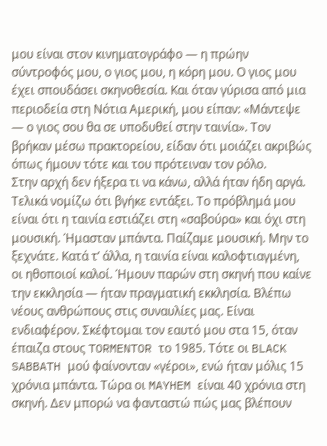μου είναι στον κινηματογράφο — η πρώην σύντροφός μου, ο γιος μου, η κόρη μου. Ο γιος μου έχει σπουδάσει σκηνοθεσία. Και όταν γύρισα από μια περιοδεία στη Νότια Αμερική, μου είπαν: «Μάντεψε — ο γιος σου θα σε υποδυθεί στην ταινία». Τον βρήκαν μέσω πρακτορείου, είδαν ότι μοιάζει ακριβώς όπως ήμουν τότε και του πρότειναν τον ρόλο.
Στην αρχή δεν ήξερα τι να κάνω, αλλά ήταν ήδη αργά. Τελικά νομίζω ότι βγήκε εντάξει. Το πρόβλημά μου είναι ότι η ταινία εστιάζει στη «σαβούρα» και όχι στη μουσική. Ήμασταν μπάντα. Παίζαμε μουσική. Μην το ξεχνάτε. Κατά τ’ άλλα, η ταινία είναι καλοφτιαγμένη, οι ηθοποιοί καλοί. Ήμουν παρών στη σκηνή που καίνε την εκκλησία — ήταν πραγματική εκκλησία. Βλέπω νέους ανθρώπους στις συναυλίες μας. Είναι ενδιαφέρον. Σκέφτομαι τον εαυτό μου στα 15, όταν έπαιζα στους TORMENTOR το 1985. Τότε οι BLACK SABBATH μού φαίνονταν «γέροι», ενώ ήταν μόλις 15 χρόνια μπάντα. Τώρα οι MAYHEM είναι 40 χρόνια στη σκηνή. Δεν μπορώ να φανταστώ πώς μας βλέπουν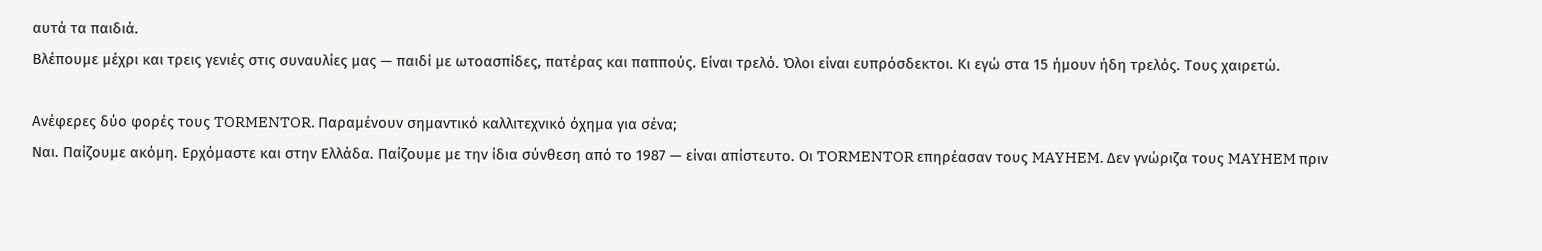αυτά τα παιδιά.
Βλέπουμε μέχρι και τρεις γενιές στις συναυλίες μας — παιδί με ωτοασπίδες, πατέρας και παππούς. Είναι τρελό. Όλοι είναι ευπρόσδεκτοι. Κι εγώ στα 15 ήμουν ήδη τρελός. Τους χαιρετώ.

Ανέφερες δύο φορές τους TORMENTOR. Παραμένουν σημαντικό καλλιτεχνικό όχημα για σένα;
Ναι. Παίζουμε ακόμη. Ερχόμαστε και στην Ελλάδα. Παίζουμε με την ίδια σύνθεση από το 1987 — είναι απίστευτο. Οι TORMENTOR επηρέασαν τους MAYHEM. Δεν γνώριζα τους MAYHEM πριν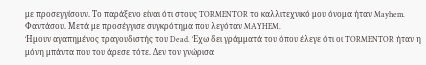με προσεγγίσουν. Το παράξενο είναι ότι στους TORMENTOR το καλλιτεχνικό μου όνομα ήταν Mayhem. Φαντάσου. Μετά με προσέγγισε συγκρότημα που λεγόταν MAYHEM.
Ήμουν αγαπημένος τραγουδιστής του Dead. Έχω δει γράμματά του όπου έλεγε ότι οι TORMENTOR ήταν η μόνη μπάντα που του άρεσε τότε. Δεν τον γνώρισα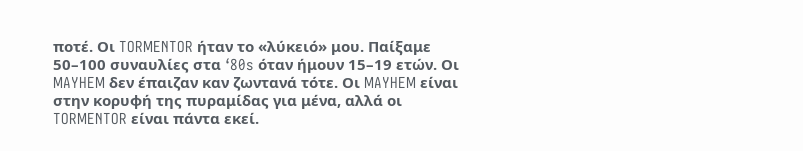ποτέ. Οι TORMENTOR ήταν το «λύκειό» μου. Παίξαμε 50–100 συναυλίες στα ‘80s όταν ήμουν 15–19 ετών. Οι MAYHEM δεν έπαιζαν καν ζωντανά τότε. Οι MAYHEM είναι στην κορυφή της πυραμίδας για μένα, αλλά οι TORMENTOR είναι πάντα εκεί.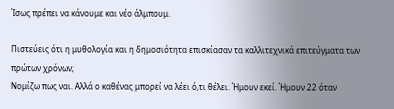Ίσως πρέπει να κάνουμε και νέο άλμπουμ.

Πιστεύεις ότι η μυθολογία και η δημοσιότητα επισκίασαν τα καλλιτεχνικά επιτεύγματα των πρώτων χρόνων;
Νομίζω πως ναι. Αλλά ο καθένας μπορεί να λέει ό,τι θέλει. Ήμουν εκεί. Ήμουν 22 όταν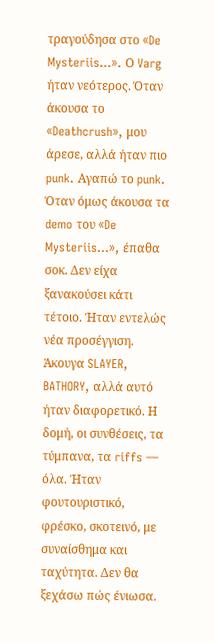τραγούδησα στο «De Mysteriis…». Ο Varg ήταν νεότερος. Όταν άκουσα το «Deathcrush», μου άρεσε, αλλά ήταν πιο punk. Αγαπώ το punk. Όταν όμως άκουσα τα demo του «De Mysteriis…», έπαθα σοκ. Δεν είχα ξανακούσει κάτι τέτοιο. Ήταν εντελώς νέα προσέγγιση. Άκουγα SLAYER, BATHORY, αλλά αυτό ήταν διαφορετικό. Η δομή, οι συνθέσεις, τα τύμπανα, τα riffs — όλα. Ήταν φουτουριστικό, φρέσκο, σκοτεινό, με συναίσθημα και ταχύτητα. Δεν θα ξεχάσω πώς ένιωσα.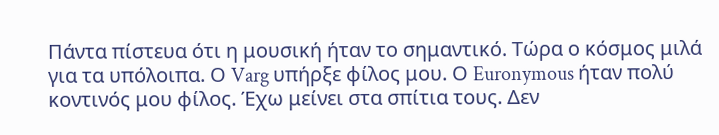Πάντα πίστευα ότι η μουσική ήταν το σημαντικό. Τώρα ο κόσμος μιλά για τα υπόλοιπα. Ο Varg υπήρξε φίλος μου. Ο Euronymous ήταν πολύ κοντινός μου φίλος. Έχω μείνει στα σπίτια τους. Δεν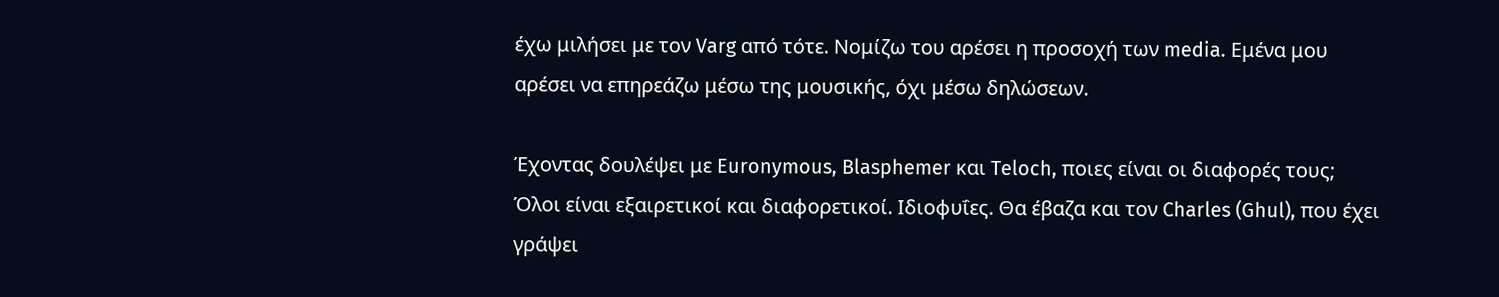έχω μιλήσει με τον Varg από τότε. Νομίζω του αρέσει η προσοχή των media. Εμένα μου αρέσει να επηρεάζω μέσω της μουσικής, όχι μέσω δηλώσεων.

Έχοντας δουλέψει με Euronymous, Blasphemer και Teloch, ποιες είναι οι διαφορές τους;
Όλοι είναι εξαιρετικοί και διαφορετικοί. Ιδιοφυΐες. Θα έβαζα και τον Charles (Ghul), που έχει γράψει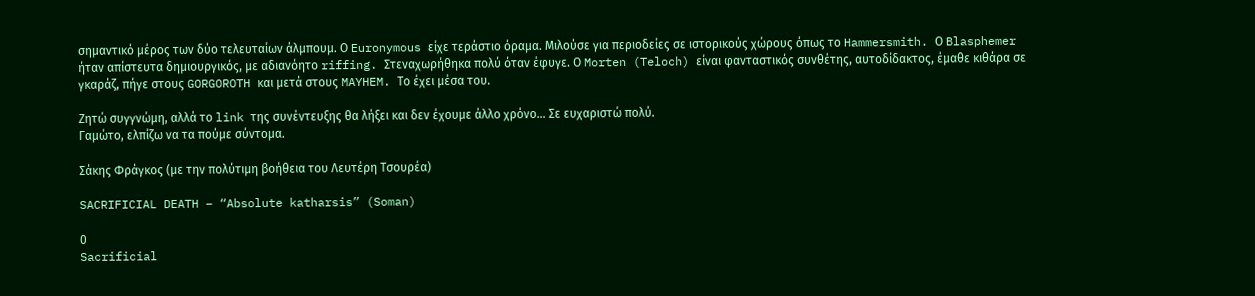σημαντικό μέρος των δύο τελευταίων άλμπουμ. Ο Euronymous είχε τεράστιο όραμα. Μιλούσε για περιοδείες σε ιστορικούς χώρους όπως το Hammersmith. Ο Blasphemer ήταν απίστευτα δημιουργικός, με αδιανόητο riffing. Στεναχωρήθηκα πολύ όταν έφυγε. Ο Morten (Teloch) είναι φανταστικός συνθέτης, αυτοδίδακτος, έμαθε κιθάρα σε γκαράζ, πήγε στους GORGOROTH και μετά στους MAYHEM. Το έχει μέσα του.

Ζητώ συγγνώμη, αλλά το link της συνέντευξης θα λήξει και δεν έχουμε άλλο χρόνο… Σε ευχαριστώ πολύ.
Γαμώτο, ελπίζω να τα πούμε σύντομα.

Σάκης Φράγκος (με την πολύτιμη βοήθεια του Λευτέρη Τσουρέα)

SACRIFICIAL DEATH – “Absolute katharsis” (Soman)

0
Sacrificial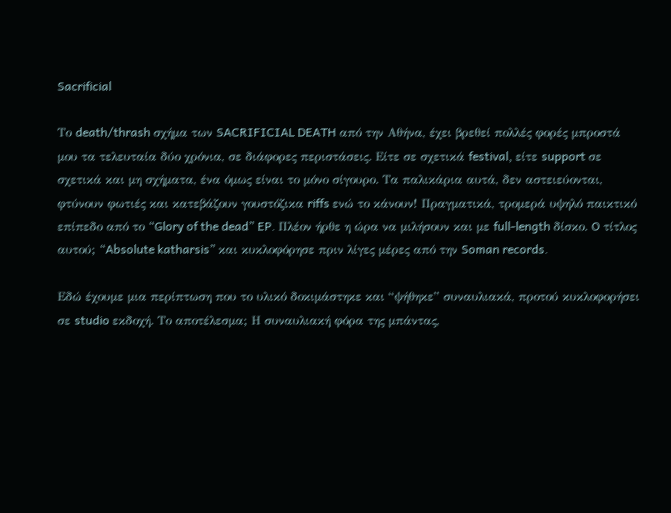Sacrificial

Το death/thrash σχήμα των SACRIFICIAL DEATH από την Αθήνα, έχει βρεθεί πολλές φορές μπροστά μου τα τελευταία δύο χρόνια, σε διάφορες περιστάσεις. Είτε σε σχετικά festival, είτε support σε σχετικά και μη σχήματα, ένα όμως είναι το μόνο σίγουρο. Τα παλικάρια αυτά, δεν αστειεύονται, φτύνουν φωτιές και κατεβάζουν γουστόζικα riffs ενώ το κάνουν! Πραγματικά, τρομερά υψηλό παικτικό επίπεδο από το “Glory of the dead” EP. Πλέον ήρθε η ώρα να μιλήσουν και με full-length δίσκο. O τίτλος αυτού; “Absolute katharsis” και κυκλοφόρησε πριν λίγες μέρες από την Soman records.

Εδώ έχουμε μια περίπτωση που το υλικό δοκιμάστηκε και “ψήθηκε” συναυλιακά, προτού κυκλοφορήσει σε studio εκδοχή. Το αποτέλεσμα; Η συναυλιακή φόρα της μπάντας,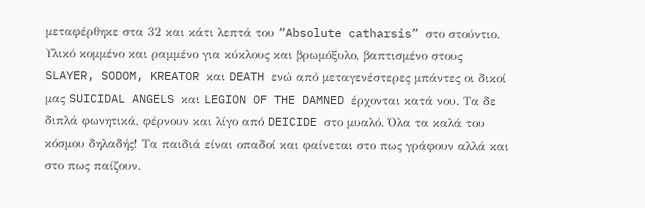μεταφέρθηκε στα 32 και κάτι λεπτά του “Absolute catharsis” στο στούντιο. Υλικό κομμένο και ραμμένο για κύκλους και βρωμόξυλο, βαπτισμένο στους SLAYER, SODOM, KREATOR και DEATH ενώ από μεταγενέστερες μπάντες οι δικοί μας SUICIDAL ANGELS και LEGION OF THE DAMNED έρχονται κατά νου. Τα δε διπλά φωνητικά, φέρνουν και λίγο από DEICIDE στο μυαλό. Όλα τα καλά του κόσμου δηλαδής! Τα παιδιά είναι οπαδοί και φαίνεται στο πως γράφουν αλλά και στο πως παίζουν.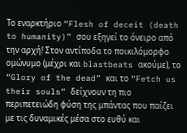Το εναρκτήριο “Flesh of deceit (death to humanity)” σου εξηγεί το όνειρο από την αρχή! Στον αντίποδα το ποικιλόμορφο ομώνυμο (μέχρι και blastbeats ακούμε), το “Glory of the dead” και το “Fetch us their souls” δείχνουν τη πιο περιπετειώδη φύση της μπάντας που παίζει με τις δυναμικές μέσα στο ευθύ και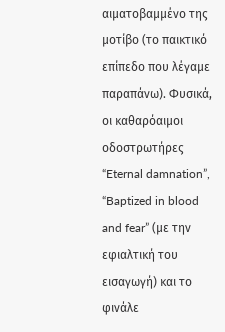αιματοβαμμένο της μοτίβο (το παικτικό επίπεδο που λέγαμε παραπάνω). Φυσικά, οι καθαρόαιμοι οδοστρωτήρες “Eternal damnation”, “Baptized in blood and fear” (με την εφιαλτική του εισαγωγή) και το φινάλε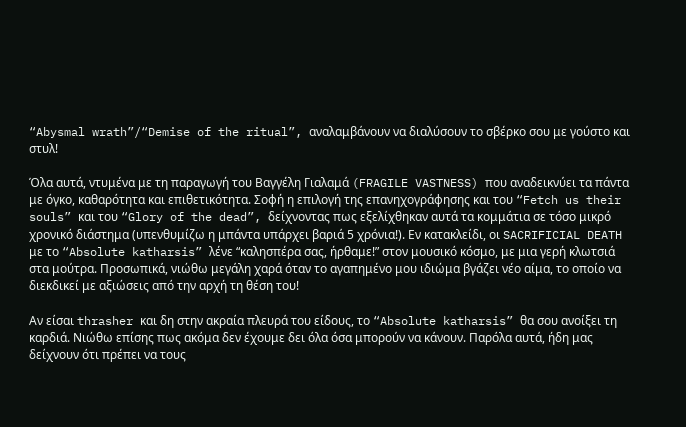“Abysmal wrath”/“Demise of the ritual”, αναλαμβάνουν να διαλύσουν το σβέρκο σου με γούστο και στυλ!

Όλα αυτά, ντυμένα με τη παραγωγή του Βαγγέλη Γιαλαμά (FRAGILE VASTNESS) που αναδεικνύει τα πάντα με όγκο, καθαρότητα και επιθετικότητα. Σοφή η επιλογή της επανηχογράφησης και του “Fetch us their souls” και του “Glory of the dead”, δείχνοντας πως εξελίχθηκαν αυτά τα κομμάτια σε τόσο μικρό χρονικό διάστημα (υπενθυμίζω η μπάντα υπάρχει βαριά 5 χρόνια!). Εν κατακλείδι, οι SACRIFICIAL DEATH με το “Absolute katharsis” λένε “καλησπέρα σας, ήρθαμε!” στον μουσικό κόσμο, με μια γερή κλωτσιά στα μούτρα. Προσωπικά, νιώθω μεγάλη χαρά όταν το αγαπημένο μου ιδιώμα βγάζει νέο αίμα, το οποίο να διεκδικεί με αξιώσεις από την αρχή τη θέση του!

Αν είσαι thrasher και δη στην ακραία πλευρά του είδους, το “Absolute katharsis” θα σου ανοίξει τη καρδιά. Νιώθω επίσης πως ακόμα δεν έχουμε δει όλα όσα μπορούν να κάνουν. Παρόλα αυτά, ήδη μας δείχνουν ότι πρέπει να τους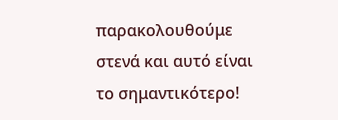παρακολουθούμε στενά και αυτό είναι το σημαντικότερο!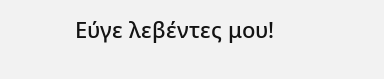Εύγε λεβέντες μου!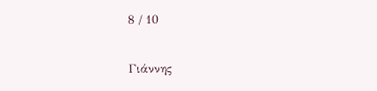8 / 10

Γιάννης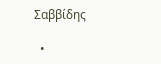Σαββίδης

  •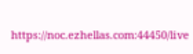https://noc.ezhellas.com:44450/live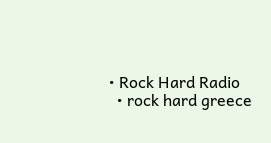• Rock Hard Radio
  • rock hard greece